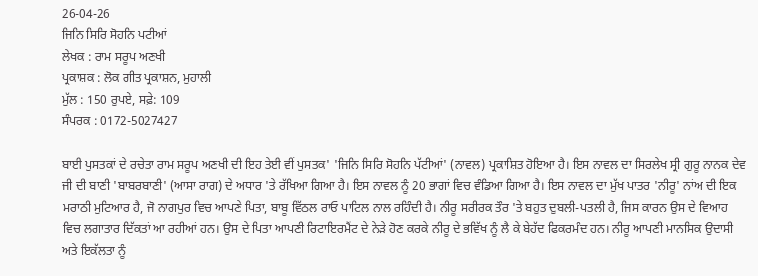26-04-26
ਜਿਨਿ ਸਿਰਿ ਸੋਹਨਿ ਪਟੀਆਂ
ਲੇਖਕ : ਰਾਮ ਸਰੂਪ ਅਣਖੀ
ਪ੍ਰਕਾਸ਼ਕ : ਲੋਕ ਗੀਤ ਪ੍ਰਕਾਸ਼ਨ, ਮੁਹਾਲੀ
ਮੁੱਲ : 150 ਰੁਪਏ, ਸਫ਼ੇ: 109
ਸੰਪਰਕ : 0172-5027427

ਬਾਈ ਪੁਸਤਕਾਂ ਦੇ ਰਚੇਤਾ ਰਾਮ ਸਰੂਪ ਅਣਖੀ ਦੀ ਇਹ ਤੇਈ ਵੀਂ ਪੁਸਤਕ' 'ਜਿਨਿ ਸਿਰਿ ਸੋਹਨਿ ਪੱਟੀਆਂ' (ਨਾਵਲ) ਪ੍ਰਕਾਸ਼ਿਤ ਹੋਇਆ ਹੈ। ਇਸ ਨਾਵਲ ਦਾ ਸਿਰਲੇਖ ਸ੍ਰੀ ਗੁਰੂ ਨਾਨਕ ਦੇਵ ਜੀ ਦੀ ਬਾਣੀ 'ਬਾਬਰਬਾਣੀ' (ਆਸਾ ਰਾਗ) ਦੇ ਅਧਾਰ 'ਤੇ ਰੱਖਿਆ ਗਿਆ ਹੈ। ਇਸ ਨਾਵਲ ਨੂੰ 20 ਭਾਗਾਂ ਵਿਚ ਵੰਡਿਆ ਗਿਆ ਹੈ। ਇਸ ਨਾਵਲ ਦਾ ਮੁੱਖ ਪਾਤਰ 'ਨੀਰੂ' ਨਾਂਅ ਦੀ ਇਕ ਮਰਾਠੀ ਮੁਟਿਆਰ ਹੈ, ਜੋ ਨਾਗਪੁਰ ਵਿਚ ਆਪਣੇ ਪਿਤਾ, ਬਾਬੂ ਵਿੱਠਲ ਰਾਓ ਪਾਟਿਲ ਨਾਲ ਰਹਿੰਦੀ ਹੈ। ਨੀਰੂ ਸਰੀਰਕ ਤੌਰ 'ਤੇ ਬਹੁਤ ਦੁਬਲੀ-ਪਤਲੀ ਹੈ, ਜਿਸ ਕਾਰਨ ਉਸ ਦੇ ਵਿਆਹ ਵਿਚ ਲਗਾਤਾਰ ਦਿੱਕਤਾਂ ਆ ਰਹੀਆਂ ਹਨ। ਉਸ ਦੇ ਪਿਤਾ ਆਪਣੀ ਰਿਟਾਇਰਮੈਂਟ ਦੇ ਨੇੜੇ ਹੋਣ ਕਰਕੇ ਨੀਰੂ ਦੇ ਭਵਿੱਖ ਨੂੰ ਲੈ ਕੇ ਬੇਹੱਦ ਫਿਕਰਮੰਦ ਹਨ। ਨੀਰੂ ਆਪਣੀ ਮਾਨਸਿਕ ਉਦਾਸੀ ਅਤੇ ਇਕੱਲਤਾ ਨੂੰ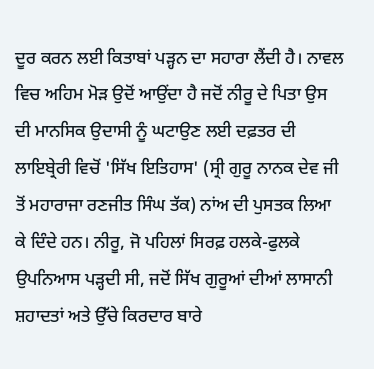ਦੂਰ ਕਰਨ ਲਈ ਕਿਤਾਬਾਂ ਪੜ੍ਹਨ ਦਾ ਸਹਾਰਾ ਲੈਂਦੀ ਹੈ। ਨਾਵਲ ਵਿਚ ਅਹਿਮ ਮੋੜ ਉਦੋਂ ਆਉਂਦਾ ਹੈ ਜਦੋਂ ਨੀਰੂ ਦੇ ਪਿਤਾ ਉਸ ਦੀ ਮਾਨਸਿਕ ਉਦਾਸੀ ਨੂੰ ਘਟਾਉਣ ਲਈ ਦਫ਼ਤਰ ਦੀ ਲਾਇਬ੍ਰੇਰੀ ਵਿਚੋਂ 'ਸਿੱਖ ਇਤਿਹਾਸ' (ਸ੍ਰੀ ਗੁਰੂ ਨਾਨਕ ਦੇਵ ਜੀ ਤੋਂ ਮਹਾਰਾਜਾ ਰਣਜੀਤ ਸਿੰਘ ਤੱਕ) ਨਾਂਅ ਦੀ ਪੁਸਤਕ ਲਿਆ ਕੇ ਦਿੰਦੇ ਹਨ। ਨੀਰੂ, ਜੋ ਪਹਿਲਾਂ ਸਿਰਫ਼ ਹਲਕੇ-ਫੁਲਕੇ ਉਪਨਿਆਸ ਪੜ੍ਹਦੀ ਸੀ, ਜਦੋਂ ਸਿੱਖ ਗੁਰੂਆਂ ਦੀਆਂ ਲਾਸਾਨੀ ਸ਼ਹਾਦਤਾਂ ਅਤੇ ਉੱਚੇ ਕਿਰਦਾਰ ਬਾਰੇ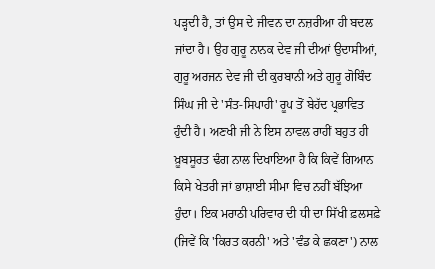ਪੜ੍ਹਦੀ ਹੈ, ਤਾਂ ਉਸ ਦੇ ਜੀਵਨ ਦਾ ਨਜ਼ਰੀਆ ਹੀ ਬਦਲ ਜਾਂਦਾ ਹੈ। ਉਹ ਗੁਰੂ ਨਾਨਕ ਦੇਵ ਜੀ ਦੀਆਂ ਉਦਾਸੀਆਂ, ਗੁਰੂ ਅਰਜਨ ਦੇਵ ਜੀ ਦੀ ਕੁਰਬਾਨੀ ਅਤੇ ਗੁਰੂ ਗੋਬਿੰਦ ਸਿੰਘ ਜੀ ਦੇ 'ਸੰਤ-ਸਿਪਾਹੀ' ਰੂਪ ਤੋਂ ਬੇਹੱਦ ਪ੍ਰਭਾਵਿਤ ਹੁੰਦੀ ਹੈ। ਅਣਖੀ ਜੀ ਨੇ ਇਸ ਨਾਵਲ ਰਾਹੀਂ ਬਹੁਤ ਹੀ ਖ਼ੂਬਸੂਰਤ ਢੰਗ ਨਾਲ ਦਿਖਾਇਆ ਹੈ ਕਿ ਕਿਵੇਂ ਗਿਆਨ ਕਿਸੇ ਖੇਤਰੀ ਜਾਂ ਭਾਸ਼ਾਈ ਸੀਮਾ ਵਿਚ ਨਹੀਂ ਬੱਝਿਆ ਹੁੰਦਾ। ਇਕ ਮਰਾਠੀ ਪਰਿਵਾਰ ਦੀ ਧੀ ਦਾ ਸਿੱਖੀ ਫ਼ਲਸਫ਼ੇ (ਜਿਵੇਂ ਕਿ 'ਕਿਰਤ ਕਰਨੀ' ਅਤੇ 'ਵੰਡ ਕੇ ਛਕਣਾ') ਨਾਲ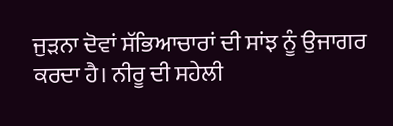ਜੁੜਨਾ ਦੋਵਾਂ ਸੱਭਿਆਚਾਰਾਂ ਦੀ ਸਾਂਝ ਨੂੰ ਉਜਾਗਰ ਕਰਦਾ ਹੈ। ਨੀਰੂ ਦੀ ਸਹੇਲੀ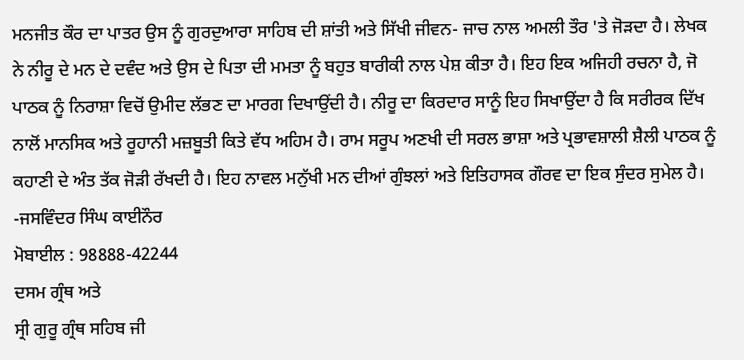ਮਨਜੀਤ ਕੌਰ ਦਾ ਪਾਤਰ ਉਸ ਨੂੰ ਗੁਰਦੁਆਰਾ ਸਾਹਿਬ ਦੀ ਸ਼ਾਂਤੀ ਅਤੇ ਸਿੱਖੀ ਜੀਵਨ- ਜਾਚ ਨਾਲ ਅਮਲੀ ਤੌਰ 'ਤੇ ਜੋੜਦਾ ਹੈ। ਲੇਖਕ ਨੇ ਨੀਰੂ ਦੇ ਮਨ ਦੇ ਦਵੰਦ ਅਤੇ ਉਸ ਦੇ ਪਿਤਾ ਦੀ ਮਮਤਾ ਨੂੰ ਬਹੁਤ ਬਾਰੀਕੀ ਨਾਲ ਪੇਸ਼ ਕੀਤਾ ਹੈ। ਇਹ ਇਕ ਅਜਿਹੀ ਰਚਨਾ ਹੈ, ਜੋ ਪਾਠਕ ਨੂੰ ਨਿਰਾਸ਼ਾ ਵਿਚੋਂ ਉਮੀਦ ਲੱਭਣ ਦਾ ਮਾਰਗ ਦਿਖਾਉਂਦੀ ਹੈ। ਨੀਰੂ ਦਾ ਕਿਰਦਾਰ ਸਾਨੂੰ ਇਹ ਸਿਖਾਉਂਦਾ ਹੈ ਕਿ ਸਰੀਰਕ ਦਿੱਖ ਨਾਲੋਂ ਮਾਨਸਿਕ ਅਤੇ ਰੂਹਾਨੀ ਮਜ਼ਬੂਤੀ ਕਿਤੇ ਵੱਧ ਅਹਿਮ ਹੈ। ਰਾਮ ਸਰੂਪ ਅਣਖੀ ਦੀ ਸਰਲ ਭਾਸ਼ਾ ਅਤੇ ਪ੍ਰਭਾਵਸ਼ਾਲੀ ਸ਼ੈਲੀ ਪਾਠਕ ਨੂੰ ਕਹਾਣੀ ਦੇ ਅੰਤ ਤੱਕ ਜੋੜੀ ਰੱਖਦੀ ਹੈ। ਇਹ ਨਾਵਲ ਮਨੁੱਖੀ ਮਨ ਦੀਆਂ ਗੁੰਝਲਾਂ ਅਤੇ ਇਤਿਹਾਸਕ ਗੌਰਵ ਦਾ ਇਕ ਸੁੰਦਰ ਸੁਮੇਲ ਹੈ।
-ਜਸਵਿੰਦਰ ਸਿੰਘ ਕਾਈਨੌਰ
ਮੋਬਾਈਲ : 98888-42244
ਦਸਮ ਗ੍ਰੰਥ ਅਤੇ
ਸ੍ਰੀ ਗੁਰੂ ਗ੍ਰੰਥ ਸਹਿਬ ਜੀ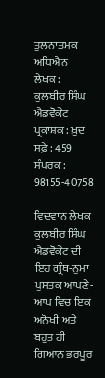ਤੁਲਨਾਤਮਕ ਅਧਿਐਨ
ਲੇਖਕ : ਕੁਲਬੀਰ ਸਿੰਘ ਐਡਵੋਕੇਟ
ਪ੍ਰਕਾਸ਼ਕ : ਖ਼ੁਦ
ਸਫ਼ੇ : 459
ਸੰਪਰਕ : 98155-40758

ਵਿਦਵਾਨ ਲੇਖਕ ਕੁਲਬੀਰ ਸਿੰਘ ਐਡਵੋਕੇਟ ਦੀ ਇਹ ਗ੍ਰੰਥ-ਨੁਮਾ ਪੁਸਤਕ ਆਪਣੇ-ਆਪ ਵਿਚ ਇਕ ਅਨੋਖੀ ਅਤੇ ਬਹੁਤ ਹੀ ਗਿਆਨ ਭਰਪੂਰ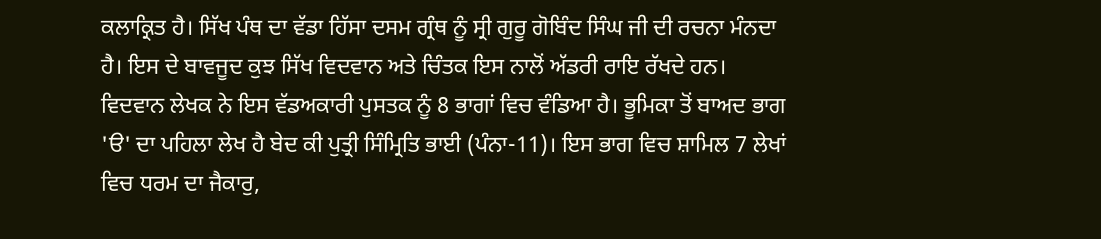ਕਲਾਕ੍ਰਿਤ ਹੈ। ਸਿੱਖ ਪੰਥ ਦਾ ਵੱਡਾ ਹਿੱਸਾ ਦਸਮ ਗ੍ਰੰਥ ਨੂੰ ਸ੍ਰੀ ਗੁਰੂ ਗੋਬਿੰਦ ਸਿੰਘ ਜੀ ਦੀ ਰਚਨਾ ਮੰਨਦਾ ਹੈ। ਇਸ ਦੇ ਬਾਵਜੂਦ ਕੁਝ ਸਿੱਖ ਵਿਦਵਾਨ ਅਤੇ ਚਿੰਤਕ ਇਸ ਨਾਲੋਂ ਅੱਡਰੀ ਰਾਇ ਰੱਖਦੇ ਹਨ।
ਵਿਦਵਾਨ ਲੇਖਕ ਨੇ ਇਸ ਵੱਡਅਕਾਰੀ ਪੁਸਤਕ ਨੂੰ 8 ਭਾਗਾਂ ਵਿਚ ਵੰਡਿਆ ਹੈ। ਭੂਮਿਕਾ ਤੋਂ ਬਾਅਦ ਭਾਗ 'ੳ' ਦਾ ਪਹਿਲਾ ਲੇਖ ਹੈ ਬੇਦ ਕੀ ਪੁਤ੍ਰੀ ਸਿੰਮ੍ਰਿਤਿ ਭਾਈ (ਪੰਨਾ-11)। ਇਸ ਭਾਗ ਵਿਚ ਸ਼ਾਮਿਲ 7 ਲੇਖਾਂ ਵਿਚ ਧਰਮ ਦਾ ਜੈਕਾਰੁ,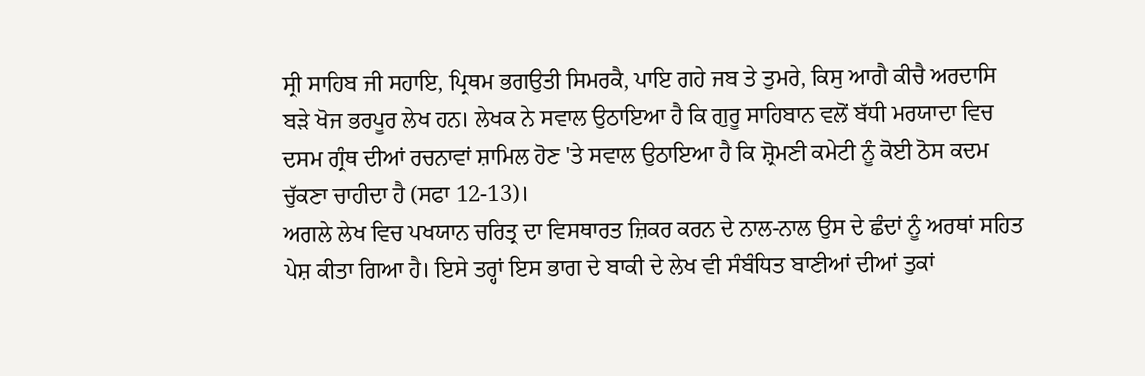ਸ੍ਰੀ ਸਾਹਿਬ ਜੀ ਸਹਾਇ, ਪ੍ਰਿਥਮ ਭਗਉਤੀ ਸਿਮਰਕੈ, ਪਾਇ ਗਹੇ ਜਬ ਤੇ ਤੁਮਰੇ, ਕਿਸੁ ਆਗੈ ਕੀਚੈ ਅਰਦਾਸਿ ਬੜੇ ਖੋਜ ਭਰਪੂਰ ਲੇਖ ਹਨ। ਲੇਖਕ ਨੇ ਸਵਾਲ ਉਠਾਇਆ ਹੈ ਕਿ ਗੁਰੂ ਸਾਹਿਬਾਨ ਵਲੋਂ ਬੱਧੀ ਮਰਯਾਦਾ ਵਿਚ ਦਸਮ ਗ੍ਰੰਥ ਦੀਆਂ ਰਚਨਾਵਾਂ ਸ਼ਾਮਿਲ ਹੋਣ 'ਤੇ ਸਵਾਲ ਉਠਾਇਆ ਹੈ ਕਿ ਸ਼੍ਰੋਮਣੀ ਕਮੇਟੀ ਨੂੰ ਕੋਈ ਠੋਸ ਕਦਮ ਚੁੱਕਣਾ ਚਾਹੀਦਾ ਹੈ (ਸਫਾ 12-13)।
ਅਗਲੇ ਲੇਖ ਵਿਚ ਪਖਯਾਨ ਚਰਿਤ੍ਰ ਦਾ ਵਿਸਥਾਰਤ ਜ਼ਿਕਰ ਕਰਨ ਦੇ ਨਾਲ-ਨਾਲ ਉਸ ਦੇ ਛੰਦਾਂ ਨੂੰ ਅਰਥਾਂ ਸਹਿਤ ਪੇਸ਼ ਕੀਤਾ ਗਿਆ ਹੈ। ਇਸੇ ਤਰ੍ਹਾਂ ਇਸ ਭਾਗ ਦੇ ਬਾਕੀ ਦੇ ਲੇਖ ਵੀ ਸੰਬੰਧਿਤ ਬਾਣੀਆਂ ਦੀਆਂ ਤੁਕਾਂ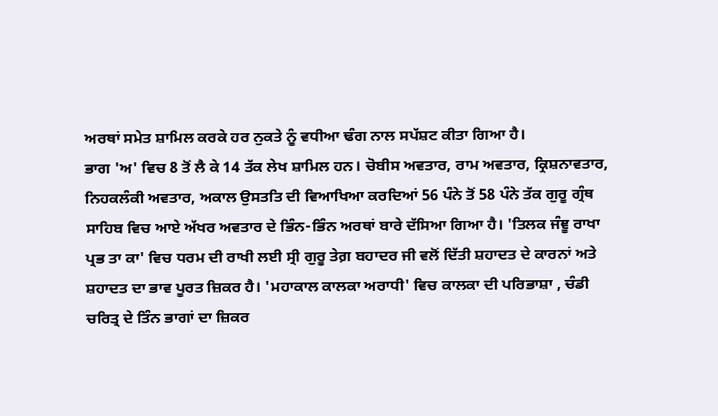ਅਰਥਾਂ ਸਮੇਤ ਸ਼ਾਮਿਲ ਕਰਕੇ ਹਰ ਨੁਕਤੇ ਨੂੰ ਵਧੀਆ ਢੰਗ ਨਾਲ ਸਪੱਸ਼ਟ ਕੀਤਾ ਗਿਆ ਹੈ।
ਭਾਗ 'ਅ' ਵਿਚ 8 ਤੋਂ ਲੈ ਕੇ 14 ਤੱਕ ਲੇਖ ਸ਼ਾਮਿਲ ਹਨ। ਚੋਬੀਸ ਅਵਤਾਰ, ਰਾਮ ਅਵਤਾਰ, ਕ੍ਰਿਸ਼ਨਾਵਤਾਰ, ਨਿਹਕਲੰਕੀ ਅਵਤਾਰ, ਅਕਾਲ ਉਸਤਤਿ ਦੀ ਵਿਆਖਿਆ ਕਰਦਿਆਂ 56 ਪੰਨੇ ਤੋਂ 58 ਪੰਨੇ ਤੱਕ ਗੁਰੂ ਗ੍ਰੰਥ ਸਾਹਿਬ ਵਿਚ ਆਏ ਅੱਖਰ ਅਵਤਾਰ ਦੇ ਭਿੰਨ-ਭਿੰਨ ਅਰਥਾਂ ਬਾਰੇ ਦੱਸਿਆ ਗਿਆ ਹੈ। 'ਤਿਲਕ ਜੰਞੂ ਰਾਖਾ ਪ੍ਰਭ ਤਾ ਕਾ' ਵਿਚ ਧਰਮ ਦੀ ਰਾਖੀ ਲਈ ਸ੍ਰੀ ਗੁਰੂ ਤੇਗ਼ ਬਹਾਦਰ ਜੀ ਵਲੋਂ ਦਿੱਤੀ ਸ਼ਹਾਦਤ ਦੇ ਕਾਰਨਾਂ ਅਤੇ ਸ਼ਹਾਦਤ ਦਾ ਭਾਵ ਪੂਰਤ ਜ਼ਿਕਰ ਹੈ। 'ਮਹਾਕਾਲ ਕਾਲਕਾ ਅਰਾਧੀ' ਵਿਚ ਕਾਲਕਾ ਦੀ ਪਰਿਭਾਸ਼ਾ , ਚੰਡੀ ਚਰਿਤ੍ਰ ਦੇ ਤਿੰਨ ਭਾਗਾਂ ਦਾ ਜ਼ਿਕਰ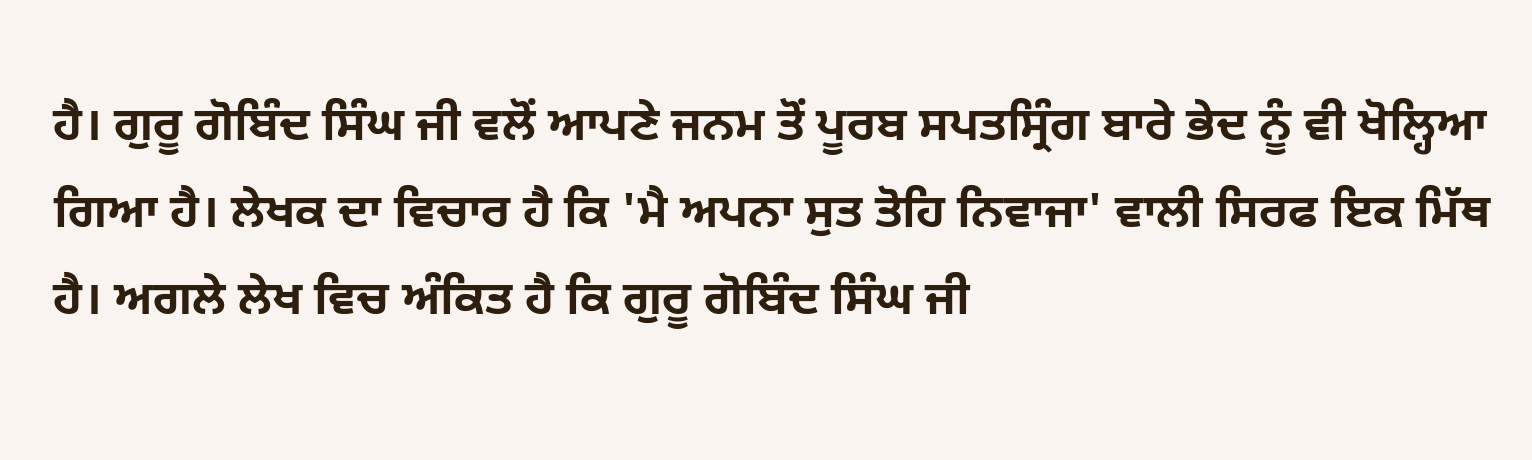ਹੈ। ਗੁਰੂ ਗੋਬਿੰਦ ਸਿੰਘ ਜੀ ਵਲੋਂ ਆਪਣੇ ਜਨਮ ਤੋਂ ਪੂਰਬ ਸਪਤਸ੍ਰਿੰਗ ਬਾਰੇ ਭੇਦ ਨੂੰ ਵੀ ਖੋਲ੍ਹਿਆ ਗਿਆ ਹੈ। ਲੇਖਕ ਦਾ ਵਿਚਾਰ ਹੈ ਕਿ 'ਮੈ ਅਪਨਾ ਸੁਤ ਤੋਹਿ ਨਿਵਾਜਾ' ਵਾਲੀ ਸਿਰਫ ਇਕ ਮਿੱਥ ਹੈ। ਅਗਲੇ ਲੇਖ ਵਿਚ ਅੰਕਿਤ ਹੈ ਕਿ ਗੁਰੂ ਗੋਬਿੰਦ ਸਿੰਘ ਜੀ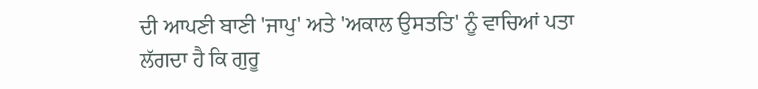ਦੀ ਆਪਣੀ ਬਾਣੀ 'ਜਾਪੁ' ਅਤੇ 'ਅਕਾਲ ਉਸਤਤਿ' ਨੂੰ ਵਾਚਿਆਂ ਪਤਾ ਲੱਗਦਾ ਹੈ ਕਿ ਗੁਰੂ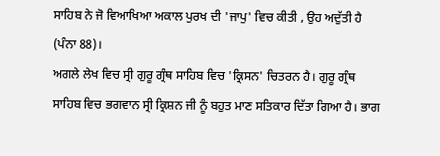ਸਾਹਿਬ ਨੇ ਜੋ ਵਿਆਖਿਆ ਅਕਾਲ ਪੁਰਖ ਦੀ 'ਜਾਪੁ' ਵਿਚ ਕੀਤੀ , ਉਹ ਅਦੁੱਤੀ ਹੈ (ਪੰਨਾ 88)।
ਅਗਲੇ ਲੇਖ ਵਿਚ ਸ੍ਰੀ ਗੁਰੂ ਗ੍ਰੰਥ ਸਾਹਿਬ ਵਿਚ 'ਕ੍ਰਿਸਨ' ਚਿਤਰਨ ਹੈ। ਗੁਰੂ ਗ੍ਰੰਥ ਸਾਹਿਬ ਵਿਚ ਭਗਵਾਨ ਸ੍ਰੀ ਕ੍ਰਿਸ਼ਨ ਜੀ ਨੂੰ ਬਹੁਤ ਮਾਣ ਸਤਿਕਾਰ ਦਿੱਤਾ ਗਿਆ ਹੈ। ਭਾਗ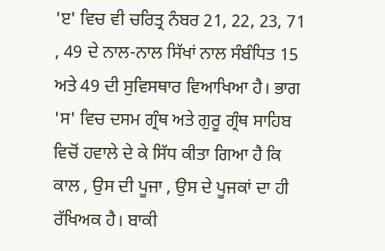'ੲ' ਵਿਚ ਵੀ ਚਰਿਤ੍ਰ ਨੰਬਰ 21, 22, 23, 71 , 49 ਦੇ ਨਾਲ-ਨਾਲ ਸਿੱਖਾਂ ਨਾਲ ਸੰਬੰਧਿਤ 15 ਅਤੇ 49 ਦੀ ਸੁਵਿਸਥਾਰ ਵਿਆਖਿਆ ਹੈ। ਭਾਗ 'ਸ' ਵਿਚ ਦਸਮ ਗ੍ਰੰਥ ਅਤੇ ਗੁਰੂ ਗ੍ਰੰਥ ਸਾਹਿਬ ਵਿਚੋਂ ਹਵਾਲੇ ਦੇ ਕੇ ਸਿੱਧ ਕੀਤਾ ਗਿਆ ਹੈ ਕਿ ਕਾਲ , ਉਸ ਦੀ ਪੂਜਾ , ਉਸ ਦੇ ਪੂਜਕਾਂ ਦਾ ਹੀ ਰੱਖਿਅਕ ਹੈ। ਬਾਕੀ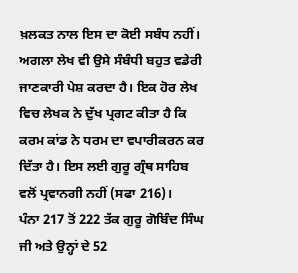ਖ਼ਲਕਤ ਨਾਲ ਇਸ ਦਾ ਕੋਈ ਸਬੰਧ ਨਹੀਂ। ਅਗਲਾ ਲੇਖ ਵੀ ਉਸੇ ਸੰਬੰਧੀ ਬਹੁਤ ਵਡੇਰੀ ਜਾਣਕਾਰੀ ਪੇਸ਼ ਕਰਦਾ ਹੈ। ਇਕ ਹੋਰ ਲੇਖ ਵਿਚ ਲੇਖਕ ਨੇ ਦੁੱਖ ਪ੍ਰਗਟ ਕੀਤਾ ਹੈ ਕਿ ਕਰਮ ਕਾਂਡ ਨੇ ਧਰਮ ਦਾ ਵਪਾਰੀਕਰਨ ਕਰ ਦਿੱਤਾ ਹੈ। ਇਸ ਲਈ ਗੁਰੂ ਗ੍ਰੰਥ ਸਾਹਿਬ ਵਲੋਂ ਪ੍ਰਵਾਨਗੀ ਨਹੀਂ (ਸਫਾ 216)।
ਪੰਨਾ 217 ਤੋਂ 222 ਤੱਕ ਗੁਰੂ ਗੋਬਿੰਦ ਸਿੰਘ ਜੀ ਅਤੇ ਉਨ੍ਹਾਂ ਦੇ 52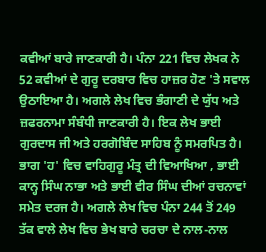ਕਵੀਆਂ ਬਾਰੇ ਜਾਣਕਾਰੀ ਹੈ। ਪੰਨਾ 221 ਵਿਚ ਲੇਖਕ ਨੇ 52 ਕਵੀਆਂ ਦੇ ਗੁਰੂ ਦਰਬਾਰ ਵਿਚ ਹਾਜ਼ਰ ਹੋਣ 'ਤੇ ਸਵਾਲ ਉਠਾਇਆ ਹੈ। ਅਗਲੇ ਲੇਖ ਵਿਚ ਭੰਗਾਣੀ ਦੇ ਯੁੱਧ ਅਤੇ ਜ਼ਫਰਨਾਮਾ ਸੰਬੰਧੀ ਜਾਣਕਾਰੀ ਹੈ। ਇਕ ਲੇਖ ਭਾਈ ਗੁਰਦਾਸ ਜੀ ਅਤੇ ਹਰਗੋਬਿੰਦ ਸਾਹਿਬ ਨੂੰ ਸਮਰਪਿਤ ਹੈ। ਭਾਗ 'ਹ' ਵਿਚ ਵਾਹਿਗੁਰੂ ਮੰਤ੍ਰ ਦੀ ਵਿਆਖਿਆ , ਭਾਈ ਕਾਨ੍ਹ ਸਿੰਘ ਨਾਭਾ ਅਤੇ ਭਾਈ ਵੀਰ ਸਿੰਘ ਦੀਆਂ ਰਚਨਾਵਾਂ ਸਮੇਤ ਦਰਜ ਹੈ। ਅਗਲੇ ਲੇਖ ਵਿਚ ਪੰਨਾ 244 ਤੋਂ 249 ਤੱਕ ਵਾਲੇ ਲੇਖ ਵਿਚ ਭੇਖ ਬਾਰੇ ਚਰਚਾ ਦੇ ਨਾਲ-ਨਾਲ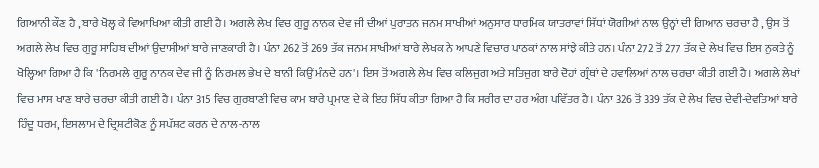ਗਿਆਨੀ ਕੌਣ ਹੈ , ਬਾਰੇ ਖੋਲ੍ਹ ਕੇ ਵਿਆਖਿਆ ਕੀਤੀ ਗਈ ਹੈ। ਅਗਲੇ ਲੇਖ ਵਿਚ ਗੁਰੂ ਨਾਨਕ ਦੇਵ ਜੀ ਦੀਆਂ ਪੁਰਾਤਨ ਜਨਮ ਸਾਖੀਆਂ ਅਨੁਸਾਰ ਧਾਰਮਿਕ ਯਾਤਰਾਵਾਂ ਸਿੱਧਾਂ ਯੋਗੀਆਂ ਨਾਲ ਉਨ੍ਹਾਂ ਦੀ ਗਿਆਨ ਚਰਚਾ ਹੈ , ਉਸ ਤੋਂ ਅਗਲੇ ਲੇਖ ਵਿਚ ਗੁਰੂ ਸਾਹਿਬ ਦੀਆਂ ਉਦਾਸੀਆਂ ਬਾਰੇ ਜਾਣਕਾਰੀ ਹੈ। ਪੰਨਾ 262 ਤੋਂ 269 ਤੱਕ ਜਨਮ ਸਾਖੀਆਂ ਬਾਰੇ ਲੇਖਕ ਨੇ ਆਪਣੇ ਵਿਚਾਰ ਪਾਠਕਾਂ ਨਾਲ ਸਾਂਝੇ ਕੀਤੇ ਹਨ। ਪੰਨਾ 272 ਤੋਂ 277 ਤੱਕ ਦੇ ਲੇਖ ਵਿਚ ਇਸ ਨੁਕਤੇ ਨੂੰ ਖੋਲ੍ਹਿਆ ਗਿਆ ਹੈ ਕਿ 'ਨਿਰਮਲੇ ਗੁਰੂ ਨਾਨਕ ਦੇਵ ਜੀ ਨੂੰ ਨਿਰਮਲ ਭੇਖ ਦੇ ਬਾਨੀ ਕਿਉਂ ਮੰਨਦੇ ਹਨ'। ਇਸ ਤੋਂ ਅਗਲੇ ਲੇਖ ਵਿਚ ਕਲਿਜੁਗ ਅਤੇ ਸਤਿਜੁਗ ਬਾਰੇ ਦੋਹਾਂ ਗ੍ਰੰਥਾਂ ਦੇ ਹਵਾਲਿਆਂ ਨਾਲ ਚਰਚਾ ਕੀਤੀ ਗਈ ਹੈ। ਅਗਲੇ ਲੇਖਾਂ ਵਿਚ ਮਾਸ ਖਾਣ ਬਾਰੇ ਚਰਚਾ ਕੀਤੀ ਗਈ ਹੈ। ਪੰਨਾ 315 ਵਿਚ ਗੁਰਬਾਣੀ ਵਿਚ ਕਾਮ ਬਾਰੇ ਪ੍ਰਮਾਣ ਦੇ ਕੇ ਇਹ ਸਿੱਧ ਕੀਤਾ ਗਿਆ ਹੈ ਕਿ ਸਰੀਰ ਦਾ ਹਰ ਅੰਗ ਪਵਿੱਤਰ ਹੈ। ਪੰਨਾ 326 ਤੋਂ 339 ਤੱਕ ਦੇ ਲੇਖ ਵਿਚ ਦੇਵੀ-ਦੇਵਤਿਆਂ ਬਾਰੇ ਹਿੰਦੂ ਧਰਮ, ਇਸਲਾਮ ਦੇ ਦ੍ਰਿਸ਼ਟੀਕੋਣ ਨੂੰ ਸਪੱਸ਼ਟ ਕਰਨ ਦੇ ਨਾਲ-ਨਾਲ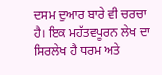ਦਸਮ ਦੁਆਰ ਬਾਰੇ ਵੀ ਚਰਚਾ ਹੈ। ਇਕ ਮਹੱਤਵਪੂਰਨ ਲੇਖ ਦਾ ਸਿਰਲੇਖ ਹੈ ਧਰਮ ਅਤੇ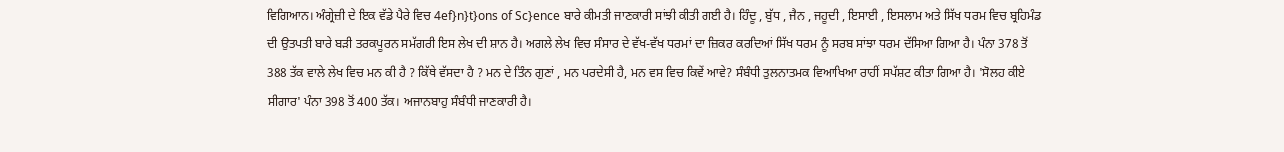ਵਿਗਿਆਨ। ਅੰਗ੍ਰੇਜ਼ੀ ਦੇ ਇਕ ਵੱਡੇ ਪੈਰੇ ਵਿਚ 4ef}n}t}ons of Sc}ence ਬਾਰੇ ਕੀਮਤੀ ਜਾਣਕਾਰੀ ਸਾਂਝੀ ਕੀਤੀ ਗਈ ਹੈ। ਹਿੰਦੂ , ਬੁੱਧ , ਜੈਨ , ਜਹੂਦੀ , ਇਸਾਈ , ਇਸਲਾਮ ਅਤੇ ਸਿੱਖ ਧਰਮ ਵਿਚ ਬ੍ਰਹਿਮੰਡ ਦੀ ਉਤਪਤੀ ਬਾਰੇ ਬੜੀ ਤਰਕਪੂਰਨ ਸਮੱਗਰੀ ਇਸ ਲੇਖ ਦੀ ਸ਼ਾਨ ਹੈ। ਅਗਲੇ ਲੇਖ ਵਿਚ ਸੰਸਾਰ ਦੇ ਵੱਖ-ਵੱਖ ਧਰਮਾਂ ਦਾ ਜ਼ਿਕਰ ਕਰਦਿਆਂ ਸਿੱਖ ਧਰਮ ਨੂੰ ਸਰਬ ਸਾਂਝਾ ਧਰਮ ਦੱਸਿਆ ਗਿਆ ਹੈ। ਪੰਨਾ 378 ਤੋਂ 388 ਤੱਕ ਵਾਲੇ ਲੇਖ ਵਿਚ ਮਨ ਕੀ ਹੈ ? ਕਿੱਥੇ ਵੱਸਦਾ ਹੈ ? ਮਨ ਦੇ ਤਿੰਨ ਗੁਣਾਂ , ਮਨ ਪਰਦੇਸੀ ਹੈ, ਮਨ ਵਸ ਵਿਚ ਕਿਵੇਂ ਆਵੇ? ਸੰਬੰਧੀ ਤੁਲਨਾਤਮਕ ਵਿਆਖਿਆ ਰਾਹੀਂ ਸਪੱਸ਼ਟ ਕੀਤਾ ਗਿਆ ਹੈ। 'ਸੋਲਹ ਕੀਏ ਸੀਗਾਰ' ਪੰਨਾ 398 ਤੋਂ 400 ਤੱਕ। ਅਜਾਨਬਾਹੁ ਸੰਬੰਧੀ ਜਾਣਕਾਰੀ ਹੈ।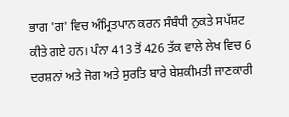ਭਾਗ 'ਗ' ਵਿਚ ਅੰਮ੍ਰਿਤਪਾਨ ਕਰਨ ਸੰਬੰਧੀ ਨੁਕਤੇ ਸਪੱਸ਼ਟ ਕੀਤੇ ਗਏ ਹਨ। ਪੰਨਾ 413 ਤੋਂ 426 ਤੱਕ ਵਾਲੇ ਲੇਖ ਵਿਚ 6 ਦਰਸ਼ਨਾਂ ਅਤੇ ਜੋਗ ਅਤੇ ਸੁਰਤਿ ਬਾਰੇ ਬੇਸ਼ਕੀਮਤੀ ਜਾਣਕਾਰੀ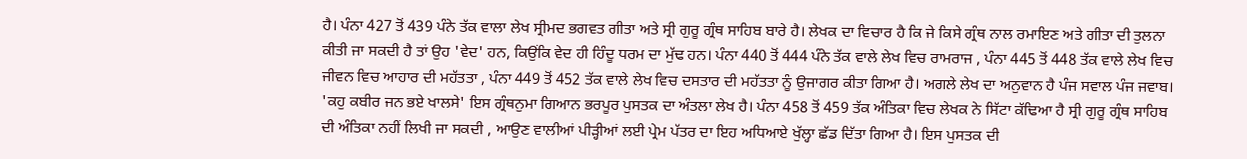ਹੈ। ਪੰਨਾ 427 ਤੋਂ 439 ਪੰਨੇ ਤੱਕ ਵਾਲਾ ਲੇਖ ਸ੍ਰੀਮਦ ਭਗਵਤ ਗੀਤਾ ਅਤੇ ਸ੍ਰੀ ਗੁਰੂ ਗ੍ਰੰਥ ਸਾਹਿਬ ਬਾਰੇ ਹੈ। ਲੇਖਕ ਦਾ ਵਿਚਾਰ ਹੈ ਕਿ ਜੇ ਕਿਸੇ ਗ੍ਰੰਥ ਨਾਲ ਰਮਾਇਣ ਅਤੇ ਗੀਤਾ ਦੀ ਤੁਲਨਾ ਕੀਤੀ ਜਾ ਸਕਦੀ ਹੈ ਤਾਂ ਉਹ 'ਵੇਦ' ਹਨ, ਕਿਉਂਕਿ ਵੇਦ ਹੀ ਹਿੰਦੂ ਧਰਮ ਦਾ ਮੁੱਢ ਹਨ। ਪੰਨਾ 440 ਤੋਂ 444 ਪੰਨੇ ਤੱਕ ਵਾਲੇ ਲੇਖ ਵਿਚ ਰਾਮਰਾਜ , ਪੰਨਾ 445 ਤੋਂ 448 ਤੱਕ ਵਾਲੇ ਲੇਖ ਵਿਚ ਜੀਵਨ ਵਿਚ ਆਹਾਰ ਦੀ ਮਹੱਤਤਾ , ਪੰਨਾ 449 ਤੋਂ 452 ਤੱਕ ਵਾਲੇ ਲੇਖ ਵਿਚ ਦਸਤਾਰ ਦੀ ਮਹੱਤਤਾ ਨੂੰ ਉਜਾਗਰ ਕੀਤਾ ਗਿਆ ਹੈ। ਅਗਲੇ ਲੇਖ ਦਾ ਅਨੁਵਾਨ ਹੈ ਪੰਜ ਸਵਾਲ ਪੰਜ ਜਵਾਬ। 'ਕਹੁ ਕਬੀਰ ਜਨ ਭਏ ਖਾਲਸੇ' ਇਸ ਗ੍ਰੰਥਨੁਮਾ ਗਿਆਨ ਭਰਪੂਰ ਪੁਸਤਕ ਦਾ ਅੰਤਲਾ ਲੇਖ ਹੈ। ਪੰਨਾ 458 ਤੋਂ 459 ਤੱਕ ਅੰਤਿਕਾ ਵਿਚ ਲੇਖਕ ਨੇ ਸਿੱਟਾ ਕੱਢਿਆ ਹੈ ਸ੍ਰੀ ਗੁਰੂ ਗ੍ਰੰਥ ਸਾਹਿਬ ਦੀ ਅੰਤਿਕਾ ਨਹੀਂ ਲਿਖੀ ਜਾ ਸਕਦੀ , ਆਉਣ ਵਾਲੀਆਂ ਪੀੜ੍ਹੀਆਂ ਲਈ ਪ੍ਰੇਮ ਪੱਤਰ ਦਾ ਇਹ ਅਧਿਆਏ ਖੁੱਲ੍ਹਾ ਛੱਡ ਦਿੱਤਾ ਗਿਆ ਹੈ। ਇਸ ਪੁਸਤਕ ਦੀ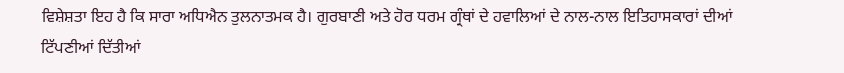ਵਿਸ਼ੇਸ਼ਤਾ ਇਹ ਹੈ ਕਿ ਸਾਰਾ ਅਧਿਐਨ ਤੁਲਨਾਤਮਕ ਹੈ। ਗੁਰਬਾਣੀ ਅਤੇ ਹੋਰ ਧਰਮ ਗ੍ਰੰਥਾਂ ਦੇ ਹਵਾਲਿਆਂ ਦੇ ਨਾਲ-ਨਾਲ ਇਤਿਹਾਸਕਾਰਾਂ ਦੀਆਂ ਟਿੱਪਣੀਆਂ ਦਿੱਤੀਆਂ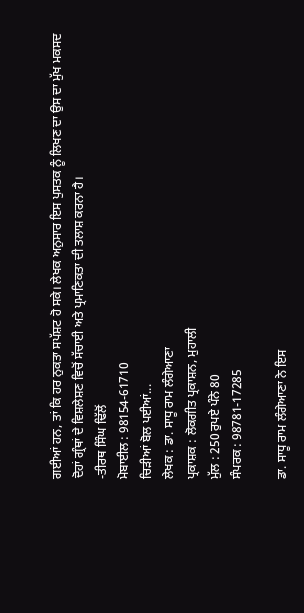ਗਈਆਂ ਹਨ, ਤਾਂ ਕਿ ਹਰ ਨੁਕਤਾ ਸਪੱਸ਼ਟ ਹੋ ਸਕੇ। ਲੇਖਕ ਅਨੁਸਾਰ ਇਸ ਪੁਸਤਕ ਨੂੰ ਲਿਖਣ ਦਾ ਉਸ ਦਾ ਮੁੱਖ ਮਕਸਦ ਦੋਹਾਂ ਗ੍ਰੰਥਾਂ ਦੇ ਵਿਸ਼ਲੇਸ਼ਣ ਵਿਚੋਂ ਸੱਚਾਈ ਅਤੇ ਪ੍ਰਮਾਣਿਕਤਾ ਦੀ ਤਲਾਸ਼ ਕਰਨਾ ਹੈ।
-ਤੀਰਥ ਸਿੰਘ ਢਿੱਲੋਂ
ਮੋਬਾਈਲ : 98154-61710
ਚਿੜੀਆਂ ਬੋਲ ਪਈਆਂ...
ਲੇਖਕ : ਡਾ. ਸਾਧੂ ਰਾਮ ਲੰਗੇਆਣਾ
ਪ੍ਰਕਾਸ਼ਕ : ਲੋਕਗੀਤ ਪ੍ਰਕਾਸ਼ਨ, ਮੁਹਾਲੀ
ਮੁੱਲ : 250 ਰੁਪਏ ਪੰਨੇ 80
ਸੰਪਰਕ : 98781-17285

ਡਾ. ਸਾਧੂ ਰਾਮ ਲੰਗੇਆਣਾ ਨੇ ਇਸ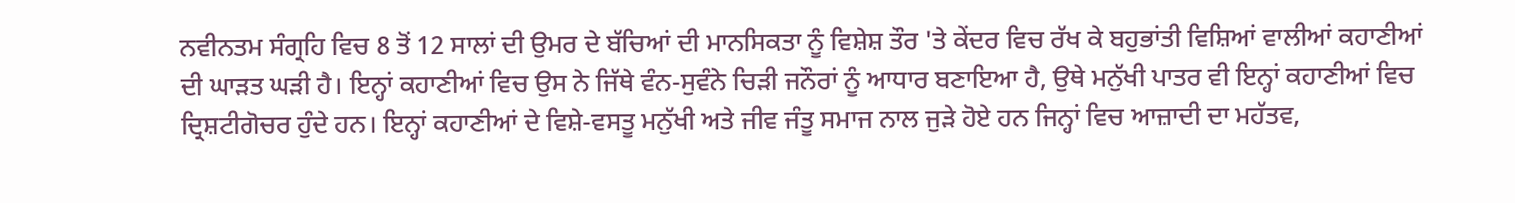ਨਵੀਨਤਮ ਸੰਗ੍ਰਹਿ ਵਿਚ 8 ਤੋਂ 12 ਸਾਲਾਂ ਦੀ ਉਮਰ ਦੇ ਬੱਚਿਆਂ ਦੀ ਮਾਨਸਿਕਤਾ ਨੂੰ ਵਿਸ਼ੇਸ਼ ਤੌਰ 'ਤੇ ਕੇਂਦਰ ਵਿਚ ਰੱਖ ਕੇ ਬਹੁਭਾਂਤੀ ਵਿਸ਼ਿਆਂ ਵਾਲੀਆਂ ਕਹਾਣੀਆਂ ਦੀ ਘਾੜਤ ਘੜੀ ਹੈ। ਇਨ੍ਹਾਂ ਕਹਾਣੀਆਂ ਵਿਚ ਉਸ ਨੇ ਜਿੱਥੇ ਵੰਨ-ਸੁਵੰਨੇ ਚਿੜੀ ਜਨੌਰਾਂ ਨੂੰ ਆਧਾਰ ਬਣਾਇਆ ਹੈ, ਉਥੇ ਮਨੁੱਖੀ ਪਾਤਰ ਵੀ ਇਨ੍ਹਾਂ ਕਹਾਣੀਆਂ ਵਿਚ ਦ੍ਰਿਸ਼ਟੀਗੋਚਰ ਹੁੰਦੇ ਹਨ। ਇਨ੍ਹਾਂ ਕਹਾਣੀਆਂ ਦੇ ਵਿਸ਼ੇ-ਵਸਤੂ ਮਨੁੱਖੀ ਅਤੇ ਜੀਵ ਜੰਤੂ ਸਮਾਜ ਨਾਲ ਜੁੜੇ ਹੋਏ ਹਨ ਜਿਨ੍ਹਾਂ ਵਿਚ ਆਜ਼ਾਦੀ ਦਾ ਮਹੱਤਵ,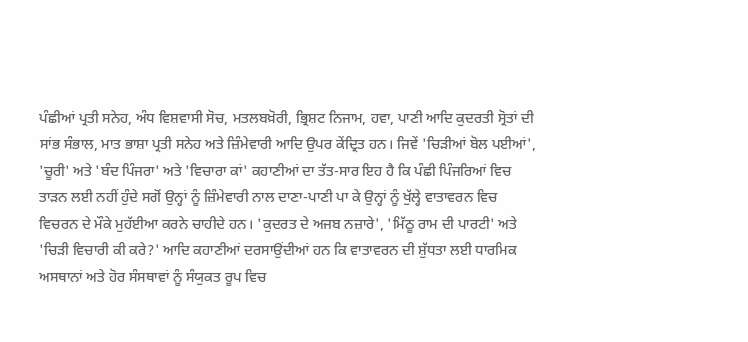ਪੰਛੀਆਂ ਪ੍ਰਤੀ ਸਨੇਹ, ਅੰਧ ਵਿਸ਼ਵਾਸੀ ਸੋਚ, ਮਤਲਬਖ਼ੋਰੀ, ਭ੍ਰਿਸ਼ਟ ਨਿਜਾਮ, ਹਵਾ, ਪਾਣੀ ਆਦਿ ਕੁਦਰਤੀ ਸ੍ਰੋਤਾਂ ਦੀ ਸਾਂਭ ਸੰਭਾਲ, ਮਾਤ ਭਾਸ਼ਾ ਪ੍ਰਤੀ ਸਨੇਹ ਅਤੇ ਜ਼ਿੰਮੇਵਾਰੀ ਆਦਿ ਉਪਰ ਕੇਂਦ੍ਰਿਤ ਹਨ। ਜਿਵੇਂ 'ਚਿੜੀਆਂ ਬੋਲ ਪਈਆਂ', 'ਚੂਰੀ' ਅਤੇ 'ਬੰਦ ਪਿੰਜਰਾ' ਅਤੇ 'ਵਿਚਾਰਾ ਕਾਂ' ਕਹਾਣੀਆਂ ਦਾ ਤੱਤ-ਸਾਰ ਇਹ ਹੈ ਕਿ ਪੰਛੀ ਪਿੰਜਰਿਆਂ ਵਿਚ ਤਾੜਨ ਲਈ ਨਹੀਂ ਹੁੰਦੇ ਸਗੋਂ ਉਨ੍ਹਾਂ ਨੂੰ ਜ਼ਿੰਮੇਵਾਰੀ ਨਾਲ ਦਾਣਾ-ਪਾਣੀ ਪਾ ਕੇ ਉਨ੍ਹਾਂ ਨੂੰ ਖੁੱਲ੍ਹੇ ਵਾਤਾਵਰਨ ਵਿਚ ਵਿਚਰਨ ਦੇ ਮੌਕੇ ਮੁਹੱਈਆ ਕਰਨੇ ਚਾਹੀਦੇ ਹਨ। 'ਕੁਦਰਤ ਦੇ ਅਜਬ ਨਜ਼ਾਰੇ', 'ਮਿੱਠੂ ਰਾਮ ਦੀ ਪਾਰਟੀ' ਅਤੇ 'ਚਿੜੀ ਵਿਚਾਰੀ ਕੀ ਕਰੇ?' ਆਦਿ ਕਹਾਣੀਆਂ ਦਰਸਾਉਂਦੀਆਂ ਹਨ ਕਿ ਵਾਤਾਵਰਨ ਦੀ ਸ਼ੁੱਧਤਾ ਲਈ ਧਾਰਮਿਕ ਅਸਥਾਨਾਂ ਅਤੇ ਹੋਰ ਸੰਸਥਾਵਾਂ ਨੂੰ ਸੰਯੁਕਤ ਰੂਪ ਵਿਚ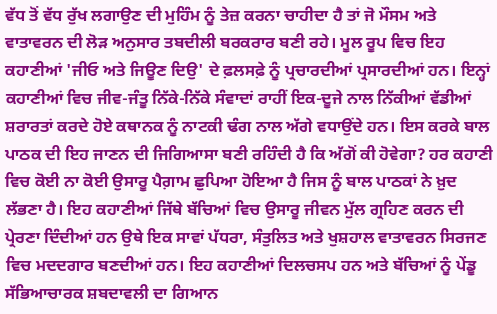ਵੱਧ ਤੋਂ ਵੱਧ ਰੁੱਖ ਲਗਾਉਣ ਦੀ ਮੁਹਿੰਮ ਨੂੰ ਤੇਜ਼ ਕਰਨਾ ਚਾਹੀਦਾ ਹੈ ਤਾਂ ਜੋ ਮੌਸਮ ਅਤੇ ਵਾਤਾਵਰਨ ਦੀ ਲੋੜ ਅਨੁਸਾਰ ਤਬਦੀਲੀ ਬਰਕਰਾਰ ਬਣੀ ਰਹੇ। ਮੂਲ ਰੂਪ ਵਿਚ ਇਹ ਕਹਾਣੀਆਂ 'ਜੀਓ ਅਤੇ ਜਿਊਣ ਦਿਉ' ਦੇ ਫ਼ਲਸਫ਼ੇ ਨੂੰ ਪ੍ਰਚਾਰਦੀਆਂ ਪ੍ਰਸਾਰਦੀਆਂ ਹਨ। ਇਨ੍ਹਾਂ ਕਹਾਣੀਆਂ ਵਿਚ ਜੀਵ-ਜੰਤੂ ਨਿੱਕੇ-ਨਿੱਕੇ ਸੰਵਾਦਾਂ ਰਾਹੀਂ ਇਕ-ਦੂਜੇ ਨਾਲ ਨਿੱਕੀਆਂ ਵੱਡੀਆਂ ਸ਼ਰਾਰਤਾਂ ਕਰਦੇ ਹੋਏ ਕਥਾਨਕ ਨੂੰ ਨਾਟਕੀ ਢੰਗ ਨਾਲ ਅੱਗੇ ਵਧਾਉਂਦੇ ਹਨ। ਇਸ ਕਰਕੇ ਬਾਲ ਪਾਠਕ ਦੀ ਇਹ ਜਾਣਨ ਦੀ ਜਿਗਿਆਸਾ ਬਣੀ ਰਹਿੰਦੀ ਹੈ ਕਿ ਅੱਗੋਂ ਕੀ ਹੋਵੇਗਾ? ਹਰ ਕਹਾਣੀ ਵਿਚ ਕੋਈ ਨਾ ਕੋਈ ਉਸਾਰੂ ਪੈਗ਼ਾਮ ਛੁਪਿਆ ਹੋਇਆ ਹੈ ਜਿਸ ਨੂੰ ਬਾਲ ਪਾਠਕਾਂ ਨੇ ਖ਼ੁਦ ਲੱਭਣਾ ਹੈ। ਇਹ ਕਹਾਣੀਆਂ ਜਿੱਥੇ ਬੱਚਿਆਂ ਵਿਚ ਉਸਾਰੂ ਜੀਵਨ ਮੁੱਲ ਗ੍ਰਹਿਣ ਕਰਨ ਦੀ ਪ੍ਰੇਰਣਾ ਦਿੰਦੀਆਂ ਹਨ ਉਥੇ ਇਕ ਸਾਵਾਂ ਪੱਧਰਾ, ਸੰਤੁਲਿਤ ਅਤੇ ਖੁਸ਼ਹਾਲ ਵਾਤਾਵਰਨ ਸਿਰਜਣ ਵਿਚ ਮਦਦਗਾਰ ਬਣਦੀਆਂ ਹਨ। ਇਹ ਕਹਾਣੀਆਂ ਦਿਲਚਸਪ ਹਨ ਅਤੇ ਬੱਚਿਆਂ ਨੂੰ ਪੇਂਡੂ ਸੱਭਿਆਚਾਰਕ ਸ਼ਬਦਾਵਲੀ ਦਾ ਗਿਆਨ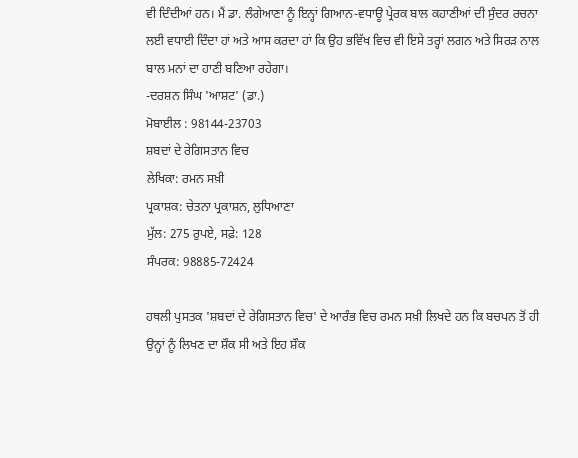ਵੀ ਦਿੰਦੀਆਂ ਹਨ। ਮੈਂ ਡਾ. ਲੰਗੇਆਣਾ ਨੂੰ ਇਨ੍ਹਾਂ ਗਿਆਨ-ਵਧਾਊ ਪ੍ਰੇਰਕ ਬਾਲ ਕਹਾਣੀਆਂ ਦੀ ਸੁੰਦਰ ਰਚਨਾ ਲਈ ਵਧਾਈ ਦਿੰਦਾ ਹਾਂ ਅਤੇ ਆਸ ਕਰਦਾ ਹਾਂ ਕਿ ਉਹ ਭਵਿੱਖ ਵਿਚ ਵੀ ਇਸੇ ਤਰ੍ਹਾਂ ਲਗਨ ਅਤੇ ਸਿਰੜ ਨਾਲ ਬਾਲ ਮਨਾਂ ਦਾ ਹਾਣੀ ਬਣਿਆ ਰਹੇਗਾ।
-ਦਰਸ਼ਨ ਸਿੰਘ 'ਆਸ਼ਟ' (ਡਾ.)
ਮੋਬਾਈਲ : 98144-23703
ਸ਼ਬਦਾਂ ਦੇ ਰੇਗਿਸਤਾਨ ਵਿਚ
ਲੇਖਿਕਾ: ਰਮਨ ਸਖ਼ੀ
ਪ੍ਰਕਾਸ਼ਕ: ਚੇਤਨਾ ਪ੍ਰਕਾਸ਼ਨ, ਲੁਧਿਆਣਾ
ਮੁੱਲ: 275 ਰੁਪਏ, ਸਫ਼ੇ: 128
ਸੰਪਰਕ: 98885-72424

ਹਥਲੀ ਪੁਸਤਕ 'ਸ਼ਬਦਾਂ ਦੇ ਰੇਗਿਸਤਾਨ ਵਿਚ' ਦੇ ਆਰੰਭ ਵਿਚ ਰਮਨ ਸਖ਼ੀ ਲਿਖਦੇ ਹਨ ਕਿ ਬਚਪਨ ਤੋਂ ਹੀ ਉਨ੍ਹਾਂ ਨੂੰ ਲਿਖਣ ਦਾ ਸ਼ੌਕ ਸੀ ਅਤੇ ਇਹ ਸ਼ੌਕ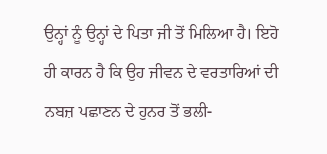ਉਨ੍ਹਾਂ ਨੂੰ ਉਨ੍ਹਾਂ ਦੇ ਪਿਤਾ ਜੀ ਤੋਂ ਮਿਲਿਆ ਹੈ। ਇਹੋ ਹੀ ਕਾਰਨ ਹੈ ਕਿ ਉਹ ਜੀਵਨ ਦੇ ਵਰਤਾਰਿਆਂ ਦੀ ਨਬਜ਼ ਪਛਾਣਨ ਦੇ ਹੁਨਰ ਤੋਂ ਭਲੀ-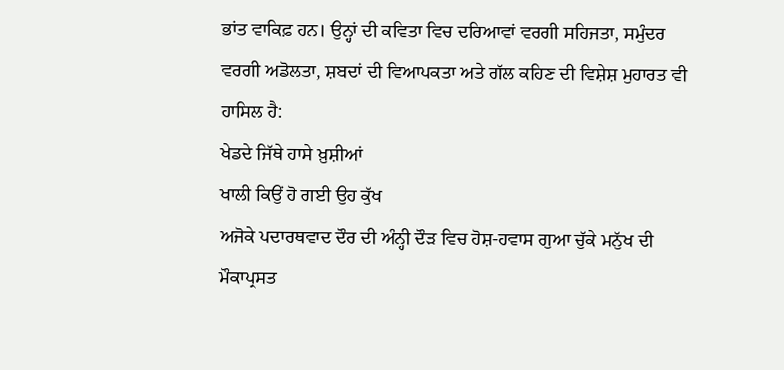ਭਾਂਤ ਵਾਕਿਫ਼ ਹਨ। ਉਨ੍ਹਾਂ ਦੀ ਕਵਿਤਾ ਵਿਚ ਦਰਿਆਵਾਂ ਵਰਗੀ ਸਹਿਜਤਾ, ਸਮੁੰਦਰ ਵਰਗੀ ਅਡੋਲਤਾ, ਸ਼ਬਦਾਂ ਦੀ ਵਿਆਪਕਤਾ ਅਤੇ ਗੱਲ ਕਹਿਣ ਦੀ ਵਿਸ਼ੇਸ਼ ਮੁਹਾਰਤ ਵੀ ਹਾਸਿਲ ਹੈ:
ਖੇਡਦੇ ਜਿੱਥੇ ਹਾਸੇ ਖ਼ੁਸ਼ੀਆਂ
ਖਾਲੀ ਕਿਉਂ ਹੋ ਗਈ ਉਹ ਕੁੱਖ
ਅਜੋਕੇ ਪਦਾਰਥਵਾਦ ਦੌਰ ਦੀ ਅੰਨ੍ਹੀ ਦੌੜ ਵਿਚ ਹੋਸ਼-ਹਵਾਸ ਗੁਆ ਚੁੱਕੇ ਮਨੁੱਖ ਦੀ ਮੌਕਾਪ੍ਰਸਤ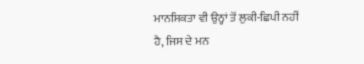ਮਾਨਸਿਕਤਾ ਵੀ ਉਨ੍ਹਾਂ ਤੋਂ ਲੁਕੀ-ਛਿਪੀ ਨਹੀਂ ਹੈ, ਜਿਸ ਦੇ ਮਨ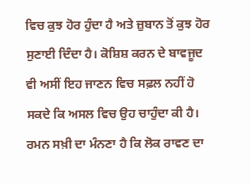ਵਿਚ ਕੁਝ ਹੋਰ ਹੁੰਦਾ ਹੈ ਅਤੇ ਜ਼ੁਬਾਨ ਤੋਂ ਕੁਝ ਹੋਰ ਸੁਣਾਈ ਦਿੰਦਾ ਹੈ। ਕੋਸ਼ਿਸ਼ ਕਰਨ ਦੇ ਬਾਵਜੂਦ ਵੀ ਅਸੀਂ ਇਹ ਜਾਣਨ ਵਿਚ ਸਫ਼ਲ ਨਹੀਂ ਹੋ ਸਕਦੇ ਕਿ ਅਸਲ ਵਿਚ ਉਹ ਚਾਹੁੰਦਾ ਕੀ ਹੈ। ਰਮਨ ਸਖ਼ੀ ਦਾ ਮੰਨਣਾ ਹੈ ਕਿ ਲੋਕ ਰਾਵਣ ਦਾ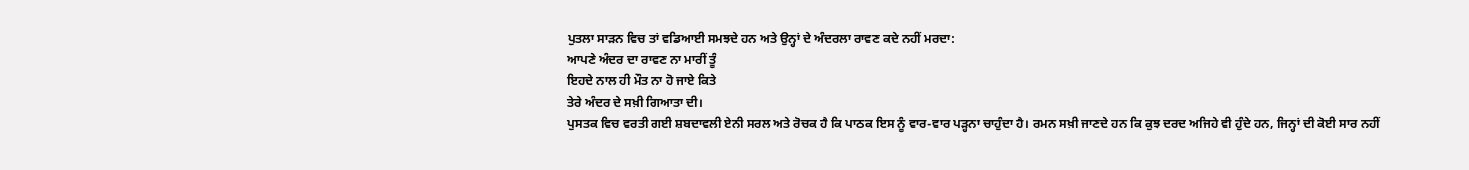ਪੁਤਲਾ ਸਾੜਨ ਵਿਚ ਤਾਂ ਵਡਿਆਈ ਸਮਝਦੇ ਹਨ ਅਤੇ ਉਨ੍ਹਾਂ ਦੇ ਅੰਦਰਲਾ ਰਾਵਣ ਕਦੇ ਨਹੀਂ ਮਰਦਾ:
ਆਪਣੇ ਅੰਦਰ ਦਾ ਰਾਵਣ ਨਾ ਮਾਰੀਂ ਤੂੰ
ਇਹਦੇ ਨਾਲ ਹੀ ਮੌਤ ਨਾ ਹੋ ਜਾਏ ਕਿਤੇ
ਤੇਰੇ ਅੰਦਰ ਦੇ ਸਖ਼ੀ ਗਿਆਤਾ ਦੀ।
ਪੁਸਤਕ ਵਿਚ ਵਰਤੀ ਗਈ ਸ਼ਬਦਾਵਲੀ ਏਨੀ ਸਰਲ ਅਤੇ ਰੋਚਕ ਹੈ ਕਿ ਪਾਠਕ ਇਸ ਨੂੰ ਵਾਰ-ਵਾਰ ਪੜ੍ਹਨਾ ਚਾਹੁੰਦਾ ਹੈ। ਰਮਨ ਸਖ਼ੀ ਜਾਣਦੇ ਹਨ ਕਿ ਕੁਝ ਦਰਦ ਅਜਿਹੇ ਵੀ ਹੁੰਦੇ ਹਨ, ਜਿਨ੍ਹਾਂ ਦੀ ਕੋਈ ਸਾਰ ਨਹੀਂ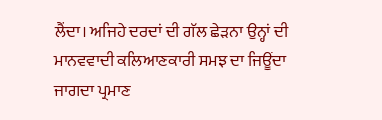ਲੈਂਦਾ। ਅਜਿਹੇ ਦਰਦਾਂ ਦੀ ਗੱਲ ਛੇੜਨਾ ਉਨ੍ਹਾਂ ਦੀ ਮਾਨਵਵਾਦੀ ਕਲਿਆਣਕਾਰੀ ਸਮਝ ਦਾ ਜਿਊਂਦਾ ਜਾਗਦਾ ਪ੍ਰਮਾਣ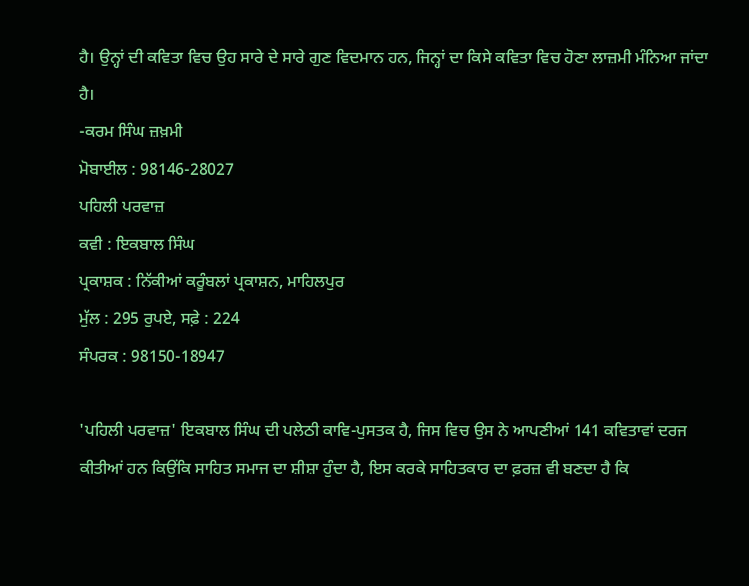ਹੈ। ਉਨ੍ਹਾਂ ਦੀ ਕਵਿਤਾ ਵਿਚ ਉਹ ਸਾਰੇ ਦੇ ਸਾਰੇ ਗੁਣ ਵਿਦਮਾਨ ਹਨ, ਜਿਨ੍ਹਾਂ ਦਾ ਕਿਸੇ ਕਵਿਤਾ ਵਿਚ ਹੋਣਾ ਲਾਜ਼ਮੀ ਮੰਨਿਆ ਜਾਂਦਾ ਹੈ।
-ਕਰਮ ਸਿੰਘ ਜ਼ਖ਼ਮੀ
ਮੋਬਾਈਲ : 98146-28027
ਪਹਿਲੀ ਪਰਵਾਜ਼
ਕਵੀ : ਇਕਬਾਲ ਸਿੰਘ
ਪ੍ਰਕਾਸ਼ਕ : ਨਿੱਕੀਆਂ ਕਰੂੰਬਲਾਂ ਪ੍ਰਕਾਸ਼ਨ, ਮਾਹਿਲਪੁਰ
ਮੁੱਲ : 295 ਰੁਪਏ, ਸਫ਼ੇ : 224
ਸੰਪਰਕ : 98150-18947

'ਪਹਿਲੀ ਪਰਵਾਜ਼' ਇਕਬਾਲ ਸਿੰਘ ਦੀ ਪਲੇਠੀ ਕਾਵਿ-ਪੁਸਤਕ ਹੈ, ਜਿਸ ਵਿਚ ਉਸ ਨੇ ਆਪਣੀਆਂ 141 ਕਵਿਤਾਵਾਂ ਦਰਜ ਕੀਤੀਆਂ ਹਨ ਕਿਉਂਕਿ ਸਾਹਿਤ ਸਮਾਜ ਦਾ ਸ਼ੀਸ਼ਾ ਹੁੰਦਾ ਹੈ, ਇਸ ਕਰਕੇ ਸਾਹਿਤਕਾਰ ਦਾ ਫ਼ਰਜ਼ ਵੀ ਬਣਦਾ ਹੈ ਕਿ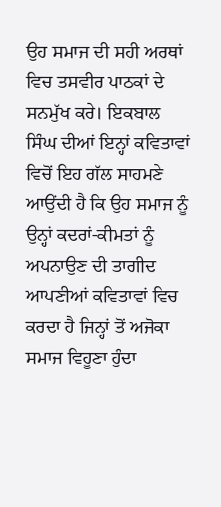ਉਹ ਸਮਾਜ ਦੀ ਸਹੀ ਅਰਥਾਂ ਵਿਚ ਤਸਵੀਰ ਪਾਠਕਾਂ ਦੇ ਸਨਮੁੱਖ ਕਰੇ। ਇਕਬਾਲ ਸਿੰਘ ਦੀਆਂ ਇਨ੍ਹਾਂ ਕਵਿਤਾਵਾਂ ਵਿਚੋਂ ਇਹ ਗੱਲ ਸਾਹਮਣੇ ਆਉਂਦੀ ਹੈ ਕਿ ਉਹ ਸਮਾਜ ਨੂੰ ਉਨ੍ਹਾਂ ਕਦਰਾਂ-ਕੀਮਤਾਂ ਨੂੰ ਅਪਨਾਉਣ ਦੀ ਤਾਗੀਦ ਆਪਣੀਆਂ ਕਵਿਤਾਵਾਂ ਵਿਚ ਕਰਦਾ ਹੈ ਜਿਨ੍ਹਾਂ ਤੋਂ ਅਜੋਕਾ ਸਮਾਜ ਵਿਹੂਣਾ ਹੁੰਦਾ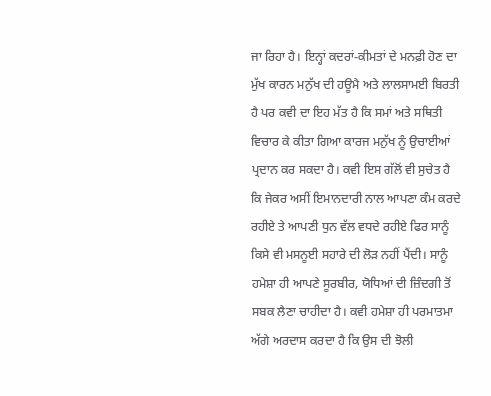ਜਾ ਰਿਹਾ ਹੈ। ਇਨ੍ਹਾਂ ਕਦਰਾਂ-ਕੀਮਤਾਂ ਦੇ ਮਨਫ਼ੀ ਹੋਣ ਦਾ ਮੁੱਖ ਕਾਰਨ ਮਨੁੱਖ ਦੀ ਹਊਮੈ ਅਤੇ ਲਾਲਸਾਮਈ ਬਿਰਤੀ ਹੈ ਪਰ ਕਵੀ ਦਾ ਇਹ ਮੱਤ ਹੈ ਕਿ ਸਮਾਂ ਅਤੇ ਸਥਿਤੀ ਵਿਚਾਰ ਕੇ ਕੀਤਾ ਗਿਆ ਕਾਰਜ ਮਨੁੱਖ ਨੂੰ ਉਚਾਈਆਂ ਪ੍ਰਦਾਨ ਕਰ ਸਕਦਾ ਹੈ। ਕਵੀ ਇਸ ਗੱਲੋਂ ਵੀ ਸੁਚੇਤ ਹੈ ਕਿ ਜੇਕਰ ਅਸੀਂ ਇਮਾਨਦਾਰੀ ਨਾਲ ਆਪਣਾ ਕੰਮ ਕਰਦੇ ਰਹੀਏ ਤੇ ਆਪਣੀ ਧੁਨ ਵੱਲ ਵਧਦੇ ਰਹੀਏ ਫਿਰ ਸਾਨੂੰ ਕਿਸੇ ਵੀ ਮਸਨੂਈ ਸਹਾਰੇ ਦੀ ਲੋੜ ਨਹੀਂ ਪੈਂਦੀ। ਸਾਨੂੰ ਹਮੇਸ਼ਾ ਹੀ ਆਪਣੇ ਸੂਰਬੀਰ, ਯੋਧਿਆਂ ਦੀ ਜ਼ਿੰਦਗੀ ਤੋਂ ਸਬਕ ਲੈਣਾ ਚਾਹੀਦਾ ਹੈ। ਕਵੀ ਹਮੇਸ਼ਾ ਹੀ ਪਰਮਾਤਮਾ ਅੱਗੇ ਅਰਦਾਸ ਕਰਦਾ ਹੈ ਕਿ ਉਸ ਦੀ ਝੋਲੀ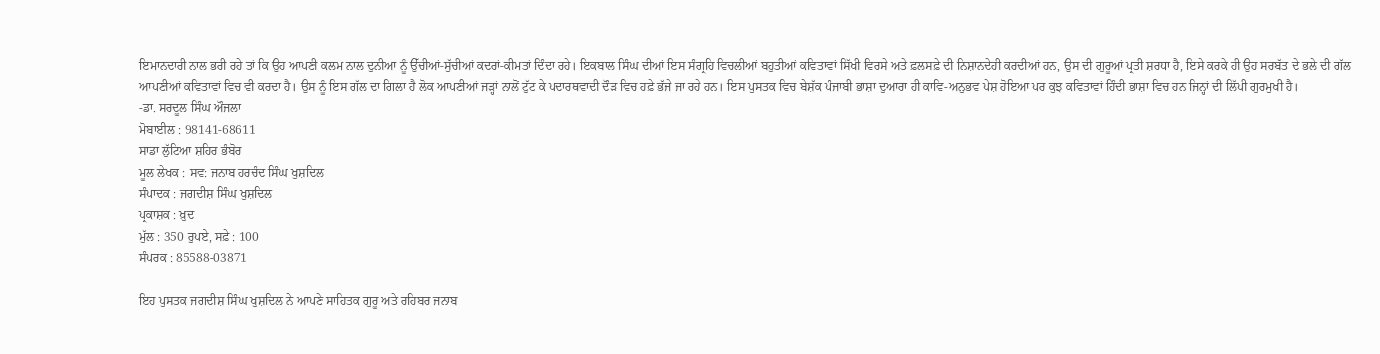ਇਮਾਨਦਾਰੀ ਨਾਲ ਭਰੀ ਰਹੇ ਤਾਂ ਕਿ ਉਹ ਆਪਣੀ ਕਲਮ ਨਾਲ ਦੁਨੀਆ ਨੂੰ ਉੱਚੀਆਂ-ਸੁੱਚੀਆਂ ਕਦਰਾਂ-ਕੀਮਤਾਂ ਦਿੰਦਾ ਰਹੇ। ਇਕਬਾਲ ਸਿੰਘ ਦੀਆਂ ਇਸ ਸੰਗ੍ਰਹਿ ਵਿਚਲੀਆਂ ਬਹੁਤੀਆਂ ਕਵਿਤਾਵਾਂ ਸਿੱਖੀ ਵਿਰਸੇ ਅਤੇ ਫ਼ਲਸਫ਼ੇ ਦੀ ਨਿਸ਼ਾਨਦੇਹੀ ਕਰਦੀਆਂ ਹਨ, ਉਸ ਦੀ ਗੁਰੂਆਂ ਪ੍ਰਤੀ ਸ਼ਰਧਾ ਹੈ, ਇਸੇ ਕਰਕੇ ਹੀ ਉਹ ਸਰਬੱਤ ਦੇ ਭਲੇ ਦੀ ਗੱਲ ਆਪਣੀਆਂ ਕਵਿਤਾਵਾਂ ਵਿਚ ਵੀ ਕਰਦਾ ਹੈ। ਉਸ ਨੂੰ ਇਸ ਗੱਲ ਦਾ ਗਿਲਾ ਹੈ ਲੋਕ ਆਪਣੀਆਂ ਜੜ੍ਹਾਂ ਨਾਲੋਂ ਟੁੱਟ ਕੇ ਪਦਾਰਥਵਾਦੀ ਦੌੜ ਵਿਚ ਹਫ਼ੇ ਭੱਜੇ ਜਾ ਰਹੇ ਹਨ। ਇਸ ਪੁਸਤਕ ਵਿਚ ਬੇਸ਼ੱਕ ਪੰਜਾਬੀ ਭਾਸ਼ਾ ਦੁਆਰਾ ਹੀ ਕਾਵਿ-ਅਨੁਭਵ ਪੇਸ਼ ਹੋਇਆ ਪਰ ਕੁਝ ਕਵਿਤਾਵਾਂ ਹਿੰਦੀ ਭਾਸ਼ਾ ਵਿਚ ਹਨ ਜਿਨ੍ਹਾਂ ਦੀ ਲਿੱਪੀ ਗੁਰਮੁਖੀ ਹੈ।
-ਡਾ. ਸਰਦੂਲ ਸਿੰਘ ਔਜਲਾ
ਮੋਬਾਈਲ : 98141-68611
ਸਾਡਾ ਲੁੱਟਿਆ ਸ਼ਹਿਰ ਭੰਬੋਰ
ਮੂਲ ਲੇਖਕ : ਸਵ: ਜਨਾਬ ਹਰਚੰਦ ਸਿੰਘ ਖੁਸ਼ਦਿਲ
ਸੰਪਾਦਕ : ਜਗਦੀਸ਼ ਸਿੰਘ ਖੁਸ਼ਦਿਲ
ਪ੍ਰਕਾਸ਼ਕ : ਖ਼ੁਦ
ਮੁੱਲ : 350 ਰੁਪਏ, ਸਫ਼ੇ : 100
ਸੰਪਰਕ : 85588-03871

ਇਹ ਪੁਸਤਕ ਜਗਦੀਸ਼ ਸਿੰਘ ਖੁਸ਼ਦਿਲ ਨੇ ਆਪਣੇ ਸਾਹਿਤਕ ਗੁਰੂ ਅਤੇ ਰਹਿਬਰ ਜਨਾਬ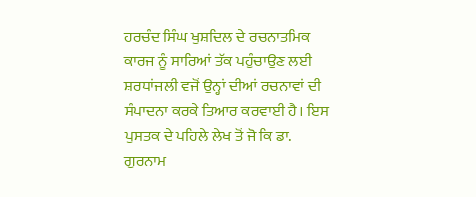ਹਰਚੰਦ ਸਿੰਘ ਖੁਸ਼ਦਿਲ ਦੇ ਰਚਨਾਤਮਿਕ ਕਾਰਜ ਨੂੰ ਸਾਰਿਆਂ ਤੱਕ ਪਹੁੰਚਾਉਣ ਲਈ ਸ਼ਰਧਾਂਜਲੀ ਵਜੋਂ ਉਨ੍ਹਾਂ ਦੀਆਂ ਰਚਨਾਵਾਂ ਦੀ ਸੰਪਾਦਨਾ ਕਰਕੇ ਤਿਆਰ ਕਰਵਾਈ ਹੈ। ਇਸ ਪੁਸਤਕ ਦੇ ਪਹਿਲੇ ਲੇਖ ਤੋਂ ਜੋ ਕਿ ਡਾ. ਗੁਰਨਾਮ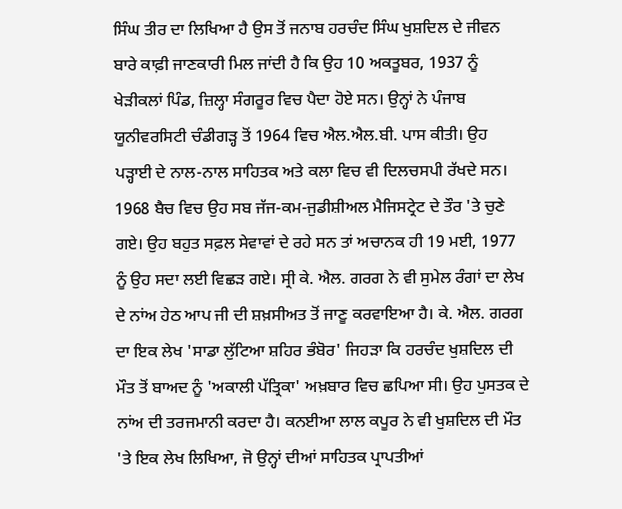ਸਿੰਘ ਤੀਰ ਦਾ ਲਿਖਿਆ ਹੈ ਉਸ ਤੋਂ ਜਨਾਬ ਹਰਚੰਦ ਸਿੰਘ ਖੁਸ਼ਦਿਲ ਦੇ ਜੀਵਨ ਬਾਰੇ ਕਾਫ਼ੀ ਜਾਣਕਾਰੀ ਮਿਲ ਜਾਂਦੀ ਹੈ ਕਿ ਉਹ 10 ਅਕਤੂਬਰ, 1937 ਨੂੰ ਖੇੜੀਕਲਾਂ ਪਿੰਡ, ਜ਼ਿਲ੍ਹਾ ਸੰਗਰੂਰ ਵਿਚ ਪੈਦਾ ਹੋਏ ਸਨ। ਉਨ੍ਹਾਂ ਨੇ ਪੰਜਾਬ ਯੂਨੀਵਰਸਿਟੀ ਚੰਡੀਗੜ੍ਹ ਤੋਂ 1964 ਵਿਚ ਐਲ.ਐਲ.ਬੀ. ਪਾਸ ਕੀਤੀ। ਉਹ ਪੜ੍ਹਾਈ ਦੇ ਨਾਲ-ਨਾਲ ਸਾਹਿਤਕ ਅਤੇ ਕਲਾ ਵਿਚ ਵੀ ਦਿਲਚਸਪੀ ਰੱਖਦੇ ਸਨ। 1968 ਬੈਚ ਵਿਚ ਉਹ ਸਬ ਜੱਜ-ਕਮ-ਜੁਡੀਸ਼ੀਅਲ ਮੈਜਿਸਟ੍ਰੇਟ ਦੇ ਤੌਰ 'ਤੇ ਚੁਣੇ ਗਏ। ਉਹ ਬਹੁਤ ਸਫ਼ਲ ਸੇਵਾਵਾਂ ਦੇ ਰਹੇ ਸਨ ਤਾਂ ਅਚਾਨਕ ਹੀ 19 ਮਈ, 1977 ਨੂੰ ਉਹ ਸਦਾ ਲਈ ਵਿਛੜ ਗਏ। ਸ੍ਰੀ ਕੇ. ਐਲ. ਗਰਗ ਨੇ ਵੀ ਸੁਮੇਲ ਰੰਗਾਂ ਦਾ ਲੇਖ ਦੇ ਨਾਂਅ ਹੇਠ ਆਪ ਜੀ ਦੀ ਸ਼ਖ਼ਸੀਅਤ ਤੋਂ ਜਾਣੂ ਕਰਵਾਇਆ ਹੈ। ਕੇ. ਐਲ. ਗਰਗ ਦਾ ਇਕ ਲੇਖ 'ਸਾਡਾ ਲੁੱਟਿਆ ਸ਼ਹਿਰ ਭੰਬੋਰ' ਜਿਹੜਾ ਕਿ ਹਰਚੰਦ ਖੁਸ਼ਦਿਲ ਦੀ ਮੌਤ ਤੋਂ ਬਾਅਦ ਨੂੰ 'ਅਕਾਲੀ ਪੱਤ੍ਰਿਕਾ' ਅਖ਼ਬਾਰ ਵਿਚ ਛਪਿਆ ਸੀ। ਉਹ ਪੁਸਤਕ ਦੇ ਨਾਂਅ ਦੀ ਤਰਜਮਾਨੀ ਕਰਦਾ ਹੈ। ਕਨਈਆ ਲਾਲ ਕਪੂਰ ਨੇ ਵੀ ਖੁਸ਼ਦਿਲ ਦੀ ਮੌਤ 'ਤੇ ਇਕ ਲੇਖ ਲਿਖਿਆ, ਜੋ ਉਨ੍ਹਾਂ ਦੀਆਂ ਸਾਹਿਤਕ ਪ੍ਰਾਪਤੀਆਂ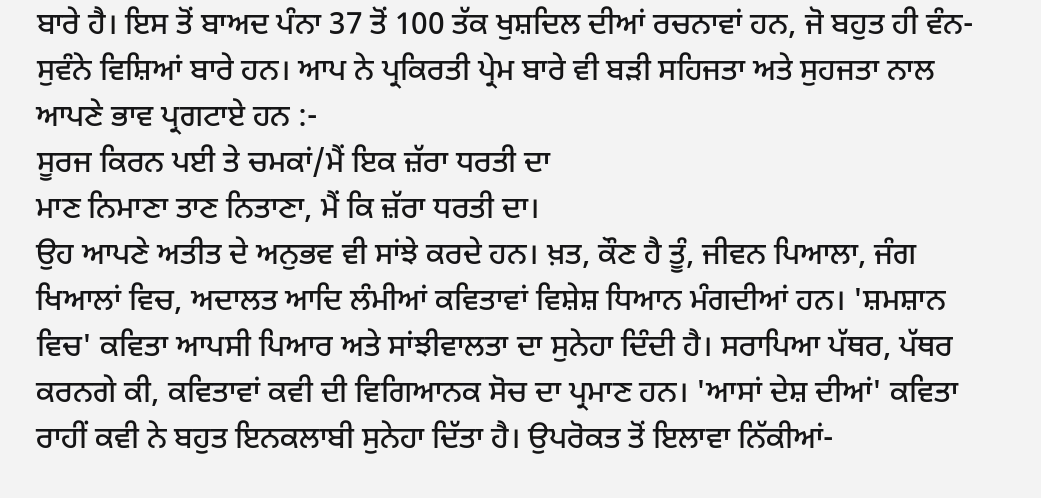ਬਾਰੇ ਹੈ। ਇਸ ਤੋਂ ਬਾਅਦ ਪੰਨਾ 37 ਤੋਂ 100 ਤੱਕ ਖੁਸ਼ਦਿਲ ਦੀਆਂ ਰਚਨਾਵਾਂ ਹਨ, ਜੋ ਬਹੁਤ ਹੀ ਵੰਨ-ਸੁਵੰਨੇ ਵਿਸ਼ਿਆਂ ਬਾਰੇ ਹਨ। ਆਪ ਨੇ ਪ੍ਰਕਿਰਤੀ ਪ੍ਰੇਮ ਬਾਰੇ ਵੀ ਬੜੀ ਸਹਿਜਤਾ ਅਤੇ ਸੁਹਜਤਾ ਨਾਲ ਆਪਣੇ ਭਾਵ ਪ੍ਰਗਟਾਏ ਹਨ :-
ਸੂਰਜ ਕਿਰਨ ਪਈ ਤੇ ਚਮਕਾਂ/ਮੈਂ ਇਕ ਜ਼ੱਰਾ ਧਰਤੀ ਦਾ
ਮਾਣ ਨਿਮਾਣਾ ਤਾਣ ਨਿਤਾਣਾ, ਮੈਂ ਕਿ ਜ਼ੱਰਾ ਧਰਤੀ ਦਾ।
ਉਹ ਆਪਣੇ ਅਤੀਤ ਦੇ ਅਨੁਭਵ ਵੀ ਸਾਂਝੇ ਕਰਦੇ ਹਨ। ਖ਼ਤ, ਕੌਣ ਹੈ ਤੂੰ, ਜੀਵਨ ਪਿਆਲਾ, ਜੰਗ ਖਿਆਲਾਂ ਵਿਚ, ਅਦਾਲਤ ਆਦਿ ਲੰਮੀਆਂ ਕਵਿਤਾਵਾਂ ਵਿਸ਼ੇਸ਼ ਧਿਆਨ ਮੰਗਦੀਆਂ ਹਨ। 'ਸ਼ਮਸ਼ਾਨ ਵਿਚ' ਕਵਿਤਾ ਆਪਸੀ ਪਿਆਰ ਅਤੇ ਸਾਂਝੀਵਾਲਤਾ ਦਾ ਸੁਨੇਹਾ ਦਿੰਦੀ ਹੈ। ਸਰਾਪਿਆ ਪੱਥਰ, ਪੱਥਰ ਕਰਨਗੇ ਕੀ, ਕਵਿਤਾਵਾਂ ਕਵੀ ਦੀ ਵਿਗਿਆਨਕ ਸੋਚ ਦਾ ਪ੍ਰਮਾਣ ਹਨ। 'ਆਸਾਂ ਦੇਸ਼ ਦੀਆਂ' ਕਵਿਤਾ ਰਾਹੀਂ ਕਵੀ ਨੇ ਬਹੁਤ ਇਨਕਲਾਬੀ ਸੁਨੇਹਾ ਦਿੱਤਾ ਹੈ। ਉਪਰੋਕਤ ਤੋਂ ਇਲਾਵਾ ਨਿੱਕੀਆਂ-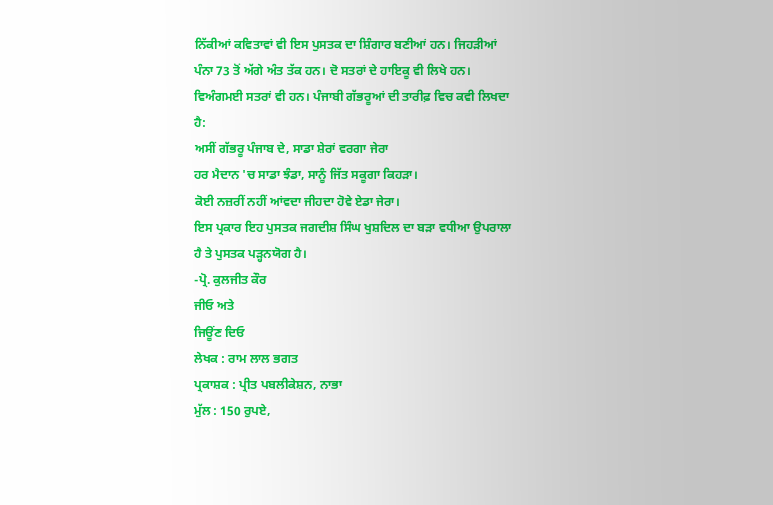ਨਿੱਕੀਆਂ ਕਵਿਤਾਵਾਂ ਵੀ ਇਸ ਪੁਸਤਕ ਦਾ ਸ਼ਿੰਗਾਰ ਬਣੀਆਂ ਹਨ। ਜਿਹੜੀਆਂ ਪੰਨਾ 73 ਤੋਂ ਅੱਗੇ ਅੰਤ ਤੱਕ ਹਨ। ਦੋ ਸਤਰਾਂ ਦੇ ਹਾਇਕੂ ਵੀ ਲਿਖੇ ਹਨ। ਵਿਅੰਗਮਈ ਸਤਰਾਂ ਵੀ ਹਨ। ਪੰਜਾਬੀ ਗੱਭਰੂਆਂ ਦੀ ਤਾਰੀਫ਼ ਵਿਚ ਕਵੀ ਲਿਖਦਾ ਹੈ:
ਅਸੀਂ ਗੱਭਰੂ ਪੰਜਾਬ ਦੇ, ਸਾਡਾ ਸ਼ੇਰਾਂ ਵਰਗਾ ਜੇਰਾ
ਹਰ ਮੈਦਾਨ 'ਚ ਸਾਡਾ ਝੰਡਾ, ਸਾਨੂੰ ਜਿੱਤ ਸਕੂਗਾ ਕਿਹੜਾ।
ਕੋਈ ਨਜ਼ਰੀਂ ਨਹੀਂ ਆਂਵਦਾ ਜੀਹਦਾ ਹੋਵੇ ਏਡਾ ਜੇਰਾ।
ਇਸ ਪ੍ਰਕਾਰ ਇਹ ਪੁਸਤਕ ਜਗਦੀਸ਼ ਸਿੰਘ ਖੁਸ਼ਦਿਲ ਦਾ ਬੜਾ ਵਧੀਆ ਉਪਰਾਲਾ ਹੈ ਤੇ ਪੁਸਤਕ ਪੜ੍ਹਨਯੋਗ ਹੈ।
-ਪ੍ਰੋ. ਕੁਲਜੀਤ ਕੌਰ
ਜੀਓ ਅਤੇ
ਜਿਊਂਣ ਦਿਓ
ਲੇਖਕ : ਰਾਮ ਲਾਲ ਭਗਤ
ਪ੍ਰਕਾਸ਼ਕ : ਪ੍ਰੀਤ ਪਬਲੀਕੇਸ਼ਨ, ਨਾਭਾ
ਮੁੱਲ : 150 ਰੁਪਏ,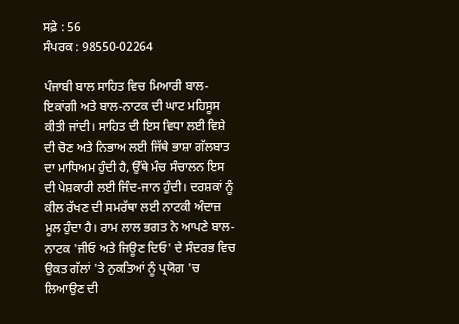ਸਫ਼ੇ : 56
ਸੰਪਰਕ : 98550-02264

ਪੰਜਾਬੀ ਬਾਲ ਸਾਹਿਤ ਵਿਚ ਮਿਆਰੀ ਬਾਲ-ਇਕਾਂਗੀ ਅਤੇ ਬਾਲ-ਨਾਟਕ ਦੀ ਘਾਟ ਮਹਿਸੂਸ ਕੀਤੀ ਜਾਂਦੀ। ਸਾਹਿਤ ਦੀ ਇਸ ਵਿਧਾ ਲਈ ਵਿਸ਼ੇ ਦੀ ਚੋਣ ਅਤੇ ਨਿਭਾਅ ਲਈ ਜਿੱਥੇ ਭਾਸ਼ਾ ਗੱਲਬਾਤ ਦਾ ਮਾਧਿਅਮ ਹੁੰਦੀ ਹੈ, ਉੱਥੇ ਮੰਚ ਸੰਚਾਲਨ ਇਸ ਦੀ ਪੇਸ਼ਕਾਰੀ ਲਈ ਜਿੰਦ-ਜਾਨ ਹੁੰਦੀ। ਦਰਸ਼ਕਾਂ ਨੂੰ ਕੀਲ ਰੱਖਣ ਦੀ ਸਮਰੱਥਾ ਲਈ ਨਾਟਕੀ ਅੰਦਾਜ਼ ਮੂਲ ਹੁੰਦਾ ਹੈ। ਰਾਮ ਲਾਲ ਭਗਤ ਨੇ ਆਪਣੇ ਬਾਲ-ਨਾਟਕ 'ਜੀਓ ਅਤੇ ਜਿਊਣ ਦਿਓ' ਦੇ ਸੰਦਰਭ ਵਿਚ ਉਕਤ ਗੱਲਾਂ 'ਤੇ ਨੁਕਤਿਆਂ ਨੂੰ ਪ੍ਰਯੋਗ 'ਚ ਲਿਆਉਣ ਦੀ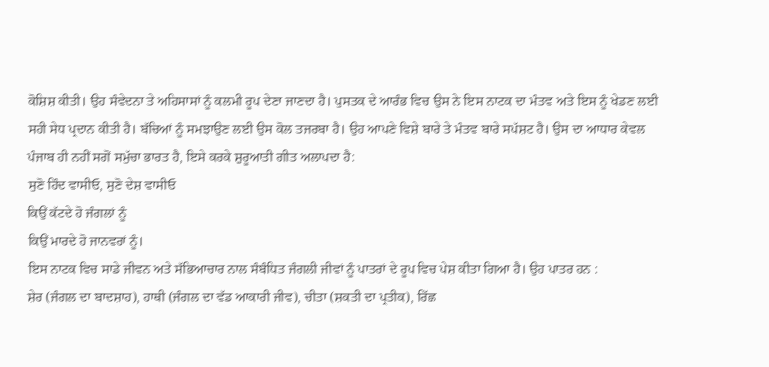ਕੋਸ਼ਿਸ਼ ਕੀਤੀ। ਉਹ ਸੰਵੇਦਨਾ ਤੇ ਅਹਿਸਾਸਾਂ ਨੂੰ ਕਲਮੀ ਰੂਪ ਦੇਣਾ ਜਾਣਦਾ ਹੈ। ਪੁਸਤਕ ਦੇ ਆਰੰਭ ਵਿਚ ਉਸ ਨੇ ਇਸ ਨਾਟਕ ਦਾ ਮੰਤਵ ਅਤੇ ਇਸ ਨੂੰ ਖੇਡਣ ਲਈ ਸਹੀ ਸੇਧ ਪ੍ਰਦਾਨ ਕੀਤੀ ਹੈ। ਬੱਚਿਆਂ ਨੂੰ ਸਮਝਾਉਣ ਲਈ ਉਸ ਕੋਲ ਤਜਰਬਾ ਹੈ। ਉਹ ਆਪਣੇ ਵਿਸ਼ੇ ਬਾਰੇ ਤੇ ਮੰਤਵ ਬਾਰੇ ਸਪੱਸ਼ਟ ਹੈ। ਉਸ ਦਾ ਆਧਾਰ ਕੇਵਲ ਪੰਜਾਬ ਹੀ ਨਹੀਂ ਸਗੋਂ ਸਮੁੱਚਾ ਭਾਰਤ ਹੈ, ਇਸੇ ਕਰਕੇ ਸ਼ੁਰੂਆਤੀ ਗੀਤ ਅਲਾਪਦਾ ਹੈ:
ਸੁਣੋ ਹਿੰਦ ਵਾਸੀਓ, ਸੁਣੋ ਦੇਸ਼ ਵਾਸੀਓ
ਕਿਉਂ ਕੱਟਦੇ ਹੋ ਜੰਗਲਾਂ ਨੂੰ
ਕਿਉਂ ਮਾਰਦੇ ਹੋ ਜਾਨਵਰਾਂ ਨੂੰ।
ਇਸ ਨਾਟਕ ਵਿਚ ਸਾਡੇ ਜੀਵਨ ਅਤੇ ਸੱਭਿਆਚਾਰ ਨਾਲ ਸੰਬੰਧਿਤ ਜੰਗਲੀ ਜੀਵਾਂ ਨੂੰ ਪਾਤਰਾਂ ਦੇ ਰੂਪ ਵਿਚ ਪੇਸ਼ ਕੀਤਾ ਗਿਆ ਹੈ। ਉਹ ਪਾਤਰ ਹਨ :
ਸ਼ੇਰ (ਜੰਗਲ ਦਾ ਬਾਦਸ਼ਾਹ), ਹਾਥੀ (ਜੰਗਲ ਦਾ ਵੱਡ ਆਕਾਰੀ ਜੀਵ), ਚੀਤਾ (ਸ਼ਕਤੀ ਦਾ ਪ੍ਰਤੀਕ), ਰਿੱਛ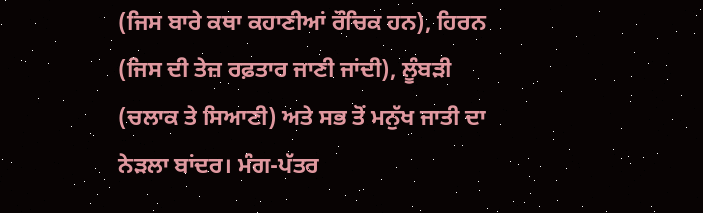(ਜਿਸ ਬਾਰੇ ਕਥਾ ਕਹਾਣੀਆਂ ਰੌਚਿਕ ਹਨ), ਹਿਰਨ (ਜਿਸ ਦੀ ਤੇਜ਼ ਰਫ਼ਤਾਰ ਜਾਣੀ ਜਾਂਦੀ), ਲੂੰਬੜੀ (ਚਲਾਕ ਤੇ ਸਿਆਣੀ) ਅਤੇ ਸਭ ਤੋਂ ਮਨੁੱਖ ਜਾਤੀ ਦਾ ਨੇੜਲਾ ਬਾਂਦਰ। ਮੰਗ-ਪੱਤਰ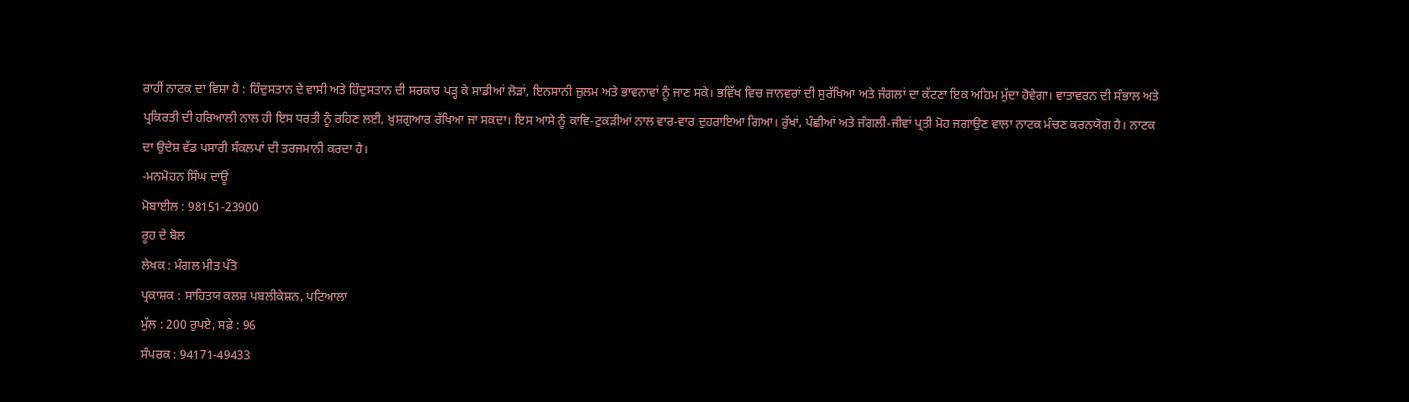ਰਾਹੀਂ ਨਾਟਕ ਦਾ ਵਿਸ਼ਾ ਹੈ : ਹਿੰਦੁਸਤਾਨ ਦੇ ਵਾਸੀ ਅਤੇ ਹਿੰਦੁਸਤਾਨ ਦੀ ਸਰਕਾਰ ਪੜ੍ਹ ਕੇ ਸਾਡੀਆਂ ਲੋੜਾਂ, ਇਨਸਾਨੀ ਜ਼ੁਲਮ ਅਤੇ ਭਾਵਨਾਵਾਂ ਨੂੰ ਜਾਣ ਸਕੇ। ਭਵਿੱਖ ਵਿਚ ਜਾਨਵਰਾਂ ਦੀ ਸੁਰੱਖਿਆ ਅਤੇ ਜੰਗਲਾਂ ਦਾ ਕੱਟਣਾ ਇਕ ਅਹਿਮ ਮੁੱਦਾ ਹੋਵੇਗਾ। ਵਾਤਾਵਰਨ ਦੀ ਸੰਭਾਲ ਅਤੇ ਪ੍ਰਕਿਰਤੀ ਦੀ ਹਰਿਆਲੀ ਨਾਲ ਹੀ ਇਸ ਧਰਤੀ ਨੂੰ ਰਹਿਣ ਲਈ, ਖ਼ੁਸ਼ਗੁਆਰ ਰੱਖਿਆ ਜਾ ਸਕਦਾ। ਇਸ ਆਸੇ ਨੂੰ ਕਾਵਿ-ਟੁਕੜੀਆਂ ਨਾਲ ਵਾਰ-ਵਾਰ ਦੁਹਰਾਇਆ ਗਿਆ। ਰੁੱਖਾਂ, ਪੰਛੀਆਂ ਅਤੇ ਜੰਗਲੀ-ਜੀਵਾਂ ਪ੍ਰਤੀ ਮੋਹ ਜਗਾਉਣ ਵਾਲਾ ਨਾਟਕ ਮੰਚਣ ਕਰਨਯੋਗ ਹੈ। ਨਾਟਕ ਦਾ ਉਦੇਸ਼ ਵੱਡ ਪਸਾਰੀ ਸੰਕਲਪਾਂ ਦੀ ਤਰਜਮਾਨੀ ਕਰਦਾ ਹੈ।
-ਮਨਮੋਹਨ ਸਿੰਘ ਦਾਊਂ
ਮੋਬਾਈਲ : 98151-23900
ਰੂਹ ਦੇ ਬੋਲ
ਲੇਖਕ : ਮੰਗਲ ਮੀਤ ਪੱਤੋ
ਪ੍ਰਕਾਸ਼ਕ : ਸਾਹਿਤਯ ਕਲਸ਼ ਪਬਲੀਕੇਸ਼ਨ, ਪਟਿਆਲਾ
ਮੁੱਲ : 200 ਰੁਪਏ, ਸਫ਼ੇ : 96
ਸੰਪਰਕ : 94171-49433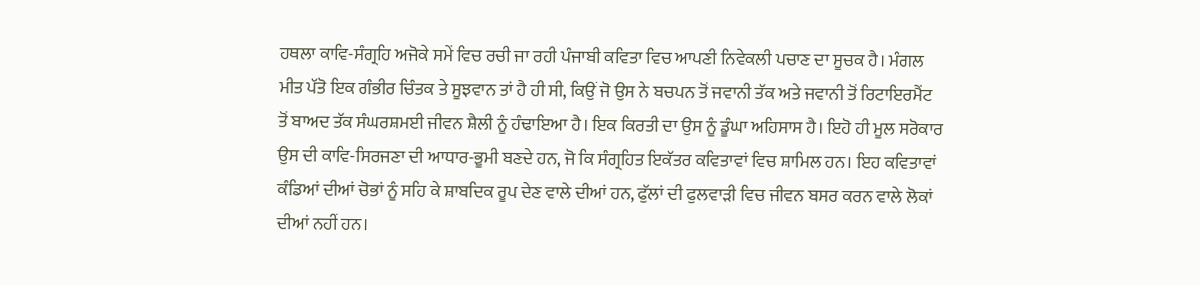ਹਥਲਾ ਕਾਵਿ-ਸੰਗ੍ਰਹਿ ਅਜੋਕੇ ਸਮੇਂ ਵਿਚ ਰਚੀ ਜਾ ਰਹੀ ਪੰਜਾਬੀ ਕਵਿਤਾ ਵਿਚ ਆਪਣੀ ਨਿਵੇਕਲੀ ਪਚਾਣ ਦਾ ਸੂਚਕ ਹੈ। ਮੰਗਲ ਮੀਤ ਪੱਤੋ ਇਕ ਗੰਭੀਰ ਚਿੰਤਕ ਤੇ ਸੂਝਵਾਨ ਤਾਂ ਹੈ ਹੀ ਸੀ, ਕਿਉਂ ਜੋ ਉਸ ਨੇ ਬਚਪਨ ਤੋਂ ਜਵਾਨੀ ਤੱਕ ਅਤੇ ਜਵਾਨੀ ਤੋਂ ਰਿਟਾਇਰਮੈਂਟ ਤੋਂ ਬਾਅਦ ਤੱਕ ਸੰਘਰਸ਼ਮਈ ਜੀਵਨ ਸ਼ੈਲੀ ਨੂੰ ਹੰਢਾਇਆ ਹੈ। ਇਕ ਕਿਰਤੀ ਦਾ ਉਸ ਨੂੰ ਡੂੰਘਾ ਅਹਿਸਾਸ ਹੈ। ਇਹੋ ਹੀ ਮੂਲ ਸਰੋਕਾਰ ਉਸ ਦੀ ਕਾਵਿ-ਸਿਰਜਣਾ ਦੀ ਆਧਾਰ-ਭੂਮੀ ਬਣਦੇ ਹਨ, ਜੋ ਕਿ ਸੰਗ੍ਰਹਿਤ ਇਕੱਤਰ ਕਵਿਤਾਵਾਂ ਵਿਚ ਸ਼ਾਮਿਲ ਹਨ। ਇਹ ਕਵਿਤਾਵਾਂ ਕੰਡਿਆਂ ਦੀਆਂ ਚੋਭਾਂ ਨੂੰ ਸਹਿ ਕੇ ਸ਼ਾਬਦਿਕ ਰੂਪ ਦੇਣ ਵਾਲੇ ਦੀਆਂ ਹਨ, ਫੁੱਲਾਂ ਦੀ ਫੁਲਵਾੜੀ ਵਿਚ ਜੀਵਨ ਬਸਰ ਕਰਨ ਵਾਲੇ ਲੋਕਾਂ ਦੀਆਂ ਨਹੀਂ ਹਨ।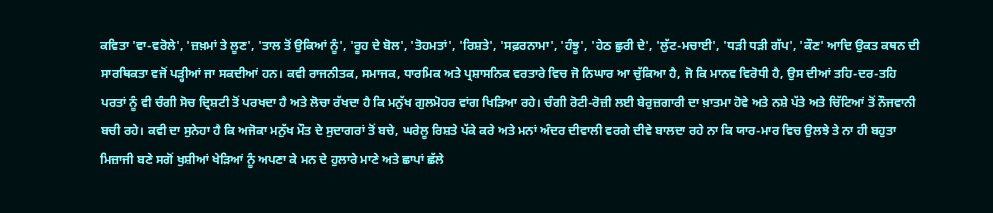ਕਵਿਤਾ 'ਵਾ-ਵਰੋਲੇ', 'ਜ਼ਖ਼ਮਾਂ ਤੇ ਲੂਣ', 'ਤਾਲ ਤੋਂ ਉਕਿਆਂ ਨੂੰ', 'ਰੂਹ ਦੇ ਬੋਲ', 'ਤੋਹਮਤਾਂ', 'ਰਿਸ਼ਤੇ', 'ਸਫ਼ਰਨਾਮਾ', 'ਹੰਝੂ', 'ਹੇਠ ਛੁਰੀ ਦੇ', 'ਲੁੱਟ-ਮਚਾਈ', 'ਧੜੀ ਧੜੀ ਗੱਪ', 'ਕੌਣ' ਆਦਿ ਉਕਤ ਕਥਨ ਦੀ ਸਾਰਥਿਕਤਾ ਵਜੋਂ ਪੜ੍ਹੀਆਂ ਜਾ ਸਕਦੀਆਂ ਹਨ। ਕਵੀ ਰਾਜਨੀਤਕ, ਸਮਾਜਕ, ਧਾਰਮਿਕ ਅਤੇ ਪ੍ਰਸ਼ਾਸਨਿਕ ਵਰਤਾਰੇ ਵਿਚ ਜੋ ਨਿਘਾਰ ਆ ਚੁੱਕਿਆ ਹੈ, ਜੋ ਕਿ ਮਾਨਵ ਵਿਰੋਧੀ ਹੈ, ਉਸ ਦੀਆਂ ਤਹਿ-ਦਰ-ਤਹਿ ਪਰਤਾਂ ਨੂੰ ਵੀ ਚੰਗੀ ਸੋਚ ਦ੍ਰਿਸ਼ਟੀ ਤੋਂ ਪਰਖਦਾ ਹੈ ਅਤੇ ਲੋਚਾ ਰੱਖਦਾ ਹੈ ਕਿ ਮਨੁੱਖ ਗੁਲਮੋਹਰ ਵਾਂਗ ਖਿੜਿਆ ਰਹੇ। ਚੰਗੀ ਰੋਟੀ-ਰੋਜ਼ੀ ਲਈ ਬੇਰੁਜ਼ਗਾਰੀ ਦਾ ਖ਼ਾਤਮਾ ਹੋਵੇ ਅਤੇ ਨਸ਼ੇ ਪੱਤੇ ਅਤੇ ਚਿੱਟਿਆਂ ਤੋਂ ਨੌਜਵਾਨੀ ਬਚੀ ਰਹੇ। ਕਵੀ ਦਾ ਸੁਨੇਹਾ ਹੈ ਕਿ ਅਜੋਕਾ ਮਨੁੱਖ ਮੌਤ ਦੇ ਸੁਦਾਗਰਾਂ ਤੋਂ ਬਚੇ, ਘਰੇਲੂ ਰਿਸ਼ਤੇ ਪੱਕੇ ਕਰੇ ਅਤੇ ਮਨਾਂ ਅੰਦਰ ਦੀਵਾਲੀ ਵਰਗੇ ਦੀਵੇ ਬਾਲਦਾ ਰਹੇ ਨਾ ਕਿ ਯਾਰ-ਮਾਰ ਵਿਚ ਉਲਝੇ ਤੇ ਨਾ ਹੀ ਬਹੁਤਾ ਮਿਜ਼ਾਜੀ ਬਣੇ ਸਗੋਂ ਖੁਸ਼ੀਆਂ ਖੇੜਿਆਂ ਨੂੰ ਅਪਣਾ ਕੇ ਮਨ ਦੇ ਹੁਲਾਰੇ ਮਾਣੇ ਅਤੇ ਛਾਪਾਂ ਛੱਲੇ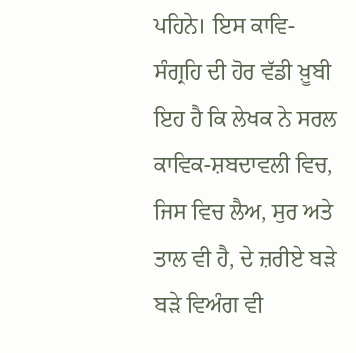ਪਹਿਨੇ। ਇਸ ਕਾਵਿ-ਸੰਗ੍ਰਹਿ ਦੀ ਹੋਰ ਵੱਡੀ ਖ਼ੂਬੀ ਇਹ ਹੈ ਕਿ ਲੇਖਕ ਨੇ ਸਰਲ ਕਾਵਿਕ-ਸ਼ਬਦਾਵਲੀ ਵਿਚ, ਜਿਸ ਵਿਚ ਲੈਅ, ਸੁਰ ਅਤੇ ਤਾਲ ਵੀ ਹੈ, ਦੇ ਜ਼ਰੀਏ ਬੜੇ ਬੜੇ ਵਿਅੰਗ ਵੀ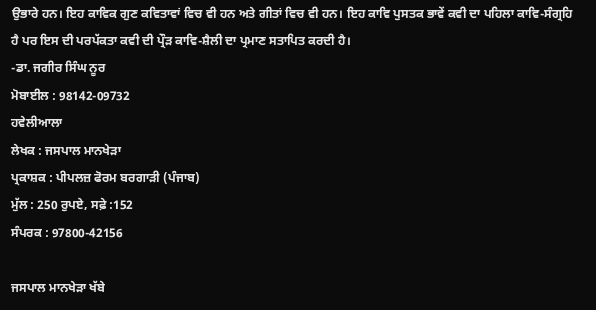ਉਭਾਰੇ ਹਨ। ਇਹ ਕਾਵਿਕ ਗੁਣ ਕਵਿਤਾਵਾਂ ਵਿਚ ਵੀ ਹਨ ਅਤੇ ਗੀਤਾਂ ਵਿਚ ਵੀ ਹਨ। ਇਹ ਕਾਵਿ ਪੁਸਤਕ ਭਾਵੇਂ ਕਵੀ ਦਾ ਪਹਿਲਾ ਕਾਵਿ-ਸੰਗ੍ਰਹਿ ਹੈ ਪਰ ਇਸ ਦੀ ਪਰਪੱਕਤਾ ਕਵੀ ਦੀ ਪ੍ਰੌੜ ਕਾਵਿ-ਸ਼ੈਲੀ ਦਾ ਪ੍ਰਮਾਣ ਸਤਾਪਿਤ ਕਰਦੀ ਹੈ।
-ਡਾ. ਜਗੀਰ ਸਿੰਘ ਨੂਰ
ਮੋਬਾਈਲ : 98142-09732
ਹਵੇਲੀਆਲਾ
ਲੇਖਕ : ਜਸਪਾਲ ਮਾਨਖੇੜਾ
ਪ੍ਰਕਾਸ਼ਕ : ਪੀਪਲਜ਼ ਫੋਰਮ ਬਰਗਾੜੀ (ਪੰਜਾਬ)
ਮੁੱਲ : 250 ਰੁਪਏ, ਸਫ਼ੇ :152
ਸੰਪਰਕ : 97800-42156

ਜਸਪਾਲ ਮਾਨਖੇੜਾ ਖੱਬੇ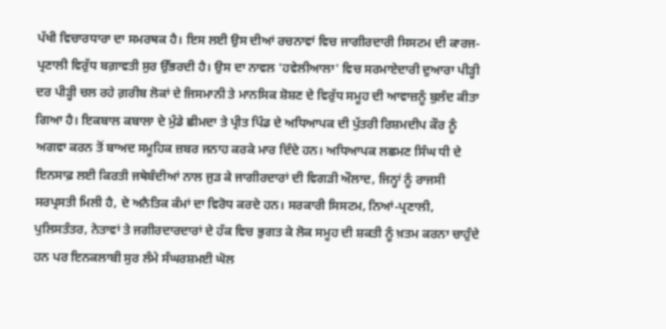ਪੱਖੀ ਵਿਚਾਰਧਾਰਾ ਦਾ ਸਮਰਥਕ ਹੈ। ਇਸ ਲਈ ਉਸ ਦੀਆਂ ਰਚਨਾਵਾਂ ਵਿਚ ਜਾਗੀਰਦਾਰੀ ਸਿਸਟਮ ਦੀ ਕਾਰਜ-ਪ੍ਰਣਾਲੀ ਵਿਰੁੱਧ ਬਗ਼ਾਵਤੀ ਸੁਰ ਉੱਭਰਦੀ ਹੈ। ਉਸ ਦਾ ਨਾਵਲ 'ਹਵੇਲੀਆਲਾ' ਵਿਚ ਸਰਮਾਏਦਾਰੀ ਦੁਆਰਾ ਪੀੜ੍ਹੀ ਦਰ ਪੀੜ੍ਹੀ ਚਲ ਰਹੇ ਗ਼ਰੀਬ ਲੋਕਾਂ ਦੇ ਜਿਸਮਾਨੀ ਤੇ ਮਾਨਸਿਕ ਸ਼ੋਸ਼ਣ ਦੇ ਵਿਰੁੱਧ ਸਮੂਹ ਦੀ ਆਵਾਜ਼ਨੂੰ ਬੁਲੰਦ ਕੀਤਾ ਗਿਆ ਹੈ। ਇਕਬਾਲ ਕਬਾਲਾ ਦੇ ਮੁੰਡੇ ਛੀਮਦਾ ਤੇ ਪ੍ਰੀਤ ਪਿੰਡ ਦੇ ਅਧਿਆਪਕ ਦੀ ਪੁੱਤਰੀ ਰਿਸ਼ਮਦੀਪ ਕੌਰ ਨੂੰ ਅਗਵਾ ਕਰਨ ਤੋਂ ਬਾਅਦ ਸਮੂਹਿਕ ਜ਼ਬਰ ਜਨਾਹ ਕਰਕੇ ਮਾਰ ਦਿੰਦੇ ਹਨ। ਅਧਿਆਪਕ ਲਛਮਣ ਸਿੰਘ ਧੀ ਦੇ ਇਨਸਾਫ਼ ਲਈ ਕਿਰਤੀ ਜਥੇਬੰਦੀਆਂ ਨਾਲ ਜੁੜ ਕੇ ਜਾਗੀਰਦਾਰਾਂ ਦੀ ਵਿਗੜੀ ਔਲਾਦ, ਜਿਨ੍ਹਾਂ ਨੂੰ ਰਾਜਸੀ ਸਰਪ੍ਰਸਤੀ ਮਿਲੀ ਹੈ, ਦੇ ਅਨੈਤਿਕ ਕੰਮਾਂ ਦਾ ਵਿਰੋਧ ਕਰਦੇ ਹਨ। ਸਰਕਾਰੀ ਸਿਸਟਮ, ਨਿਆਂ-ਪ੍ਰਣਾਲੀ, ਪੁਲਿਸਤੰਤਰ, ਨੇਤਾਵਾਂ ਤੇ ਜਗੀਰਦਾਰਦਾਰਾਂ ਦੇ ਹੱਕ ਵਿਚ ਭੁਗਤ ਕੇ ਲੋਕ ਸਮੂਹ ਦੀ ਸ਼ਕਤੀ ਨੂੰ ਖ਼ਤਮ ਕਰਨਾ ਚਾਹੁੰਦੇ ਹਨ ਪਰ ਇਨਕਲਾਬੀ ਸੁਰ ਲੰਮੇ ਸੰਘਰਸ਼ਮਈ ਘੋਲ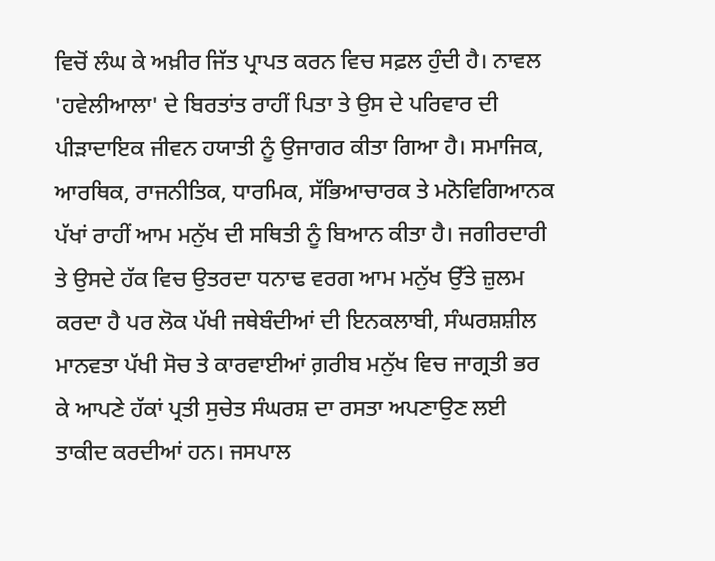ਵਿਚੋਂ ਲੰਘ ਕੇ ਅਖ਼ੀਰ ਜਿੱਤ ਪ੍ਰਾਪਤ ਕਰਨ ਵਿਚ ਸਫ਼ਲ ਹੁੰਦੀ ਹੈ। ਨਾਵਲ 'ਹਵੇਲੀਆਲਾ' ਦੇ ਬਿਰਤਾਂਤ ਰਾਹੀਂ ਪਿਤਾ ਤੇ ਉਸ ਦੇ ਪਰਿਵਾਰ ਦੀ ਪੀੜਾਦਾਇਕ ਜੀਵਨ ਹਯਾਤੀ ਨੂੰ ਉਜਾਗਰ ਕੀਤਾ ਗਿਆ ਹੈ। ਸਮਾਜਿਕ, ਆਰਥਿਕ, ਰਾਜਨੀਤਿਕ, ਧਾਰਮਿਕ, ਸੱਭਿਆਚਾਰਕ ਤੇ ਮਨੋਵਿਗਿਆਨਕ ਪੱਖਾਂ ਰਾਹੀਂ ਆਮ ਮਨੁੱਖ ਦੀ ਸਥਿਤੀ ਨੂੰ ਬਿਆਨ ਕੀਤਾ ਹੈ। ਜਗੀਰਦਾਰੀ ਤੇ ਉਸਦੇ ਹੱਕ ਵਿਚ ਉਤਰਦਾ ਧਨਾਢ ਵਰਗ ਆਮ ਮਨੁੱਖ ਉੱਤੇ ਜ਼ੁਲਮ ਕਰਦਾ ਹੈ ਪਰ ਲੋਕ ਪੱਖੀ ਜਥੇਬੰਦੀਆਂ ਦੀ ਇਨਕਲਾਬੀ, ਸੰਘਰਸ਼ਸ਼ੀਲ ਮਾਨਵਤਾ ਪੱਖੀ ਸੋਚ ਤੇ ਕਾਰਵਾਈਆਂ ਗ਼ਰੀਬ ਮਨੁੱਖ ਵਿਚ ਜਾਗ੍ਰਤੀ ਭਰ ਕੇ ਆਪਣੇ ਹੱਕਾਂ ਪ੍ਰਤੀ ਸੁਚੇਤ ਸੰਘਰਸ਼ ਦਾ ਰਸਤਾ ਅਪਣਾਉਣ ਲਈ ਤਾਕੀਦ ਕਰਦੀਆਂ ਹਨ। ਜਸਪਾਲ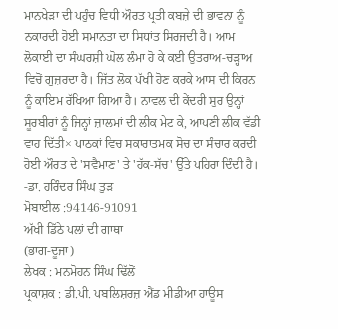ਮਾਨਖੇੜਾ ਦੀ ਪਹੁੰਚ ਵਿਧੀ ਔਰਤ ਪ੍ਰਤੀ ਕਬਜ਼ੇ ਦੀ ਭਾਵਨਾ ਨੂੰ ਨਕਾਰਦੀ ਹੋਈ ਸਮਾਨਤਾ ਦਾ ਸਿਧਾਂਤ ਸਿਰਜਦੀ ਹੈ। ਆਮ ਲੋਕਾਈ ਦਾ ਸੰਘਰਸ਼ੀ ਘੋਲ ਲੰਮਾ ਹੋ ਕੇ ਕਈ ਉਤਰਾਅ-ਚੜ੍ਹਾਅ ਵਿਚੋਂ ਗੁਜ਼ਰਦਾ ਹੈ। ਜਿੱਤ ਲੋਕ ਪੱਖੀ ਹੋਣ ਕਰਕੇ ਆਸ ਦੀ ਕਿਰਨ ਨੂੰ ਕਾਇਮ ਰੱਖਿਆ ਗਿਆ ਹੈ। ਨਾਵਲ ਦੀ ਕੇਂਦਰੀ ਸੁਰ ਉਨ੍ਹਾਂ ਸੂਰਬੀਰਾਂ ਨੂੰ ਜਿਨ੍ਹਾਂ ਜ਼ਾਲਮਾਂ ਦੀ ਲੀਕ ਮੇਟ ਕੇ, ਆਪਣੀ ਲੀਕ ਵੱਡੀ ਵਾਹ ਦਿੱਤੀ× ਪਾਠਕਾਂ ਵਿਚ ਸਕਾਰਾਤਮਕ ਸੋਚ ਦਾ ਸੰਚਾਰ ਕਰਦੀ ਹੋਈ ਔਰਤ ਦੇ 'ਸਵੈਮਾਣ' ਤੇ 'ਹੱਕ-ਸੱਚ' ਉੱਤੇ ਪਹਿਰਾ ਦਿੰਦੀ ਹੈ।
-ਡਾ. ਹਰਿੰਦਰ ਸਿੰਘ ਤੁੜ
ਮੋਬਾਈਲ :94146-91091
ਅੱਖੀ ਡਿੱਠੇ ਪਲਾਂ ਦੀ ਗਾਥਾ
(ਭਾਗ-ਦੂਜਾ)
ਲੇਖਕ : ਮਨਮੋਹਨ ਸਿੰਘ ਢਿੱਲੋਂ
ਪ੍ਰਕਾਸ਼ਕ : ਡੀ.ਪੀ. ਪਬਲਿਸ਼ਰਜ਼ ਐਂਡ ਮੀਡੀਆ ਹਾਊਸ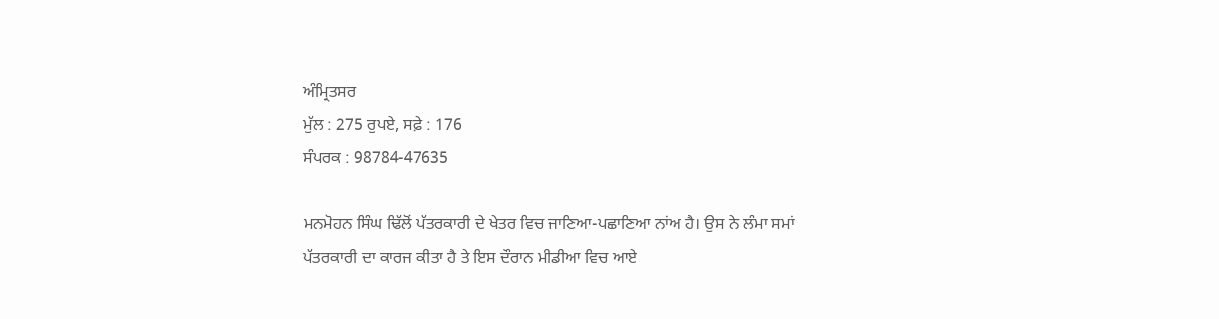ਅੰਮ੍ਰਿਤਸਰ
ਮੁੱਲ : 275 ਰੁਪਏ, ਸਫ਼ੇ : 176
ਸੰਪਰਕ : 98784-47635

ਮਨਮੋਹਨ ਸਿੰਘ ਢਿੱਲੋਂ ਪੱਤਰਕਾਰੀ ਦੇ ਖੇਤਰ ਵਿਚ ਜਾਣਿਆ-ਪਛਾਣਿਆ ਨਾਂਅ ਹੈ। ਉਸ ਨੇ ਲੰਮਾ ਸਮਾਂ ਪੱਤਰਕਾਰੀ ਦਾ ਕਾਰਜ ਕੀਤਾ ਹੈ ਤੇ ਇਸ ਦੌਰਾਨ ਮੀਡੀਆ ਵਿਚ ਆਏ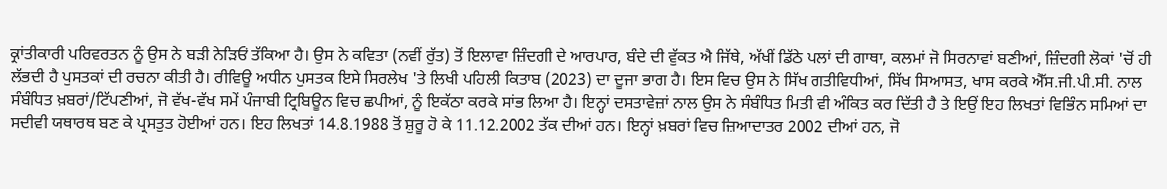ਕ੍ਰਾਂਤੀਕਾਰੀ ਪਰਿਵਰਤਨ ਨੂੰ ਉਸ ਨੇ ਬੜੀ ਨੇੜਿਓਂ ਤੱਕਿਆ ਹੈ। ਉਸ ਨੇ ਕਵਿਤਾ (ਨਵੀਂ ਰੁੱਤ) ਤੋਂ ਇਲਾਵਾ ਜ਼ਿੰਦਗੀ ਦੇ ਆਰਪਾਰ, ਬੰਦੇ ਦੀ ਵੁੱਕਤ ਐ ਜਿੱਥੇ, ਅੱਖੀਂ ਡਿੱਠੇ ਪਲਾਂ ਦੀ ਗਾਥਾ, ਕਲਮਾਂ ਜੋ ਸਿਰਨਾਵਾਂ ਬਣੀਆਂ, ਜ਼ਿੰਦਗੀ ਲੋਕਾਂ 'ਚੋਂ ਹੀ ਲੱਭਦੀ ਹੈ ਪੁਸਤਕਾਂ ਦੀ ਰਚਨਾ ਕੀਤੀ ਹੈ। ਰੀਵਿਊ ਅਧੀਨ ਪੁਸਤਕ ਇਸੇ ਸਿਰਲੇਖ 'ਤੇ ਲਿਖੀ ਪਹਿਲੀ ਕਿਤਾਬ (2023) ਦਾ ਦੂਜਾ ਭਾਗ ਹੈ। ਇਸ ਵਿਚ ਉਸ ਨੇ ਸਿੱਖ ਗਤੀਵਿਧੀਆਂ, ਸਿੱਖ ਸਿਆਸਤ, ਖਾਸ ਕਰਕੇ ਐੱਸ.ਜੀ.ਪੀ.ਸੀ. ਨਾਲ ਸੰਬੰਧਿਤ ਖ਼ਬਰਾਂ/ਟਿੱਪਣੀਆਂ, ਜੋ ਵੱਖ-ਵੱਖ ਸਮੇਂ ਪੰਜਾਬੀ ਟ੍ਰਿਬਿਊਨ ਵਿਚ ਛਪੀਆਂ, ਨੂੰ ਇਕੱਠਾ ਕਰਕੇ ਸਾਂਭ ਲਿਆ ਹੈ। ਇਨ੍ਹਾਂ ਦਸਤਾਵੇਜ਼ਾਂ ਨਾਲ ਉਸ ਨੇ ਸੰਬੰਧਿਤ ਮਿਤੀ ਵੀ ਅੰਕਿਤ ਕਰ ਦਿੱਤੀ ਹੈ ਤੇ ਇਉਂ ਇਹ ਲਿਖਤਾਂ ਵਿਭਿੰਨ ਸਮਿਆਂ ਦਾ ਸਦੀਵੀ ਯਥਾਰਥ ਬਣ ਕੇ ਪ੍ਰਸਤੁਤ ਹੋਈਆਂ ਹਨ। ਇਹ ਲਿਖਤਾਂ 14.8.1988 ਤੋਂ ਸ਼ੁਰੂ ਹੋ ਕੇ 11.12.2002 ਤੱਕ ਦੀਆਂ ਹਨ। ਇਨ੍ਹਾਂ ਖ਼ਬਰਾਂ ਵਿਚ ਜ਼ਿਆਦਾਤਰ 2002 ਦੀਆਂ ਹਨ, ਜੋ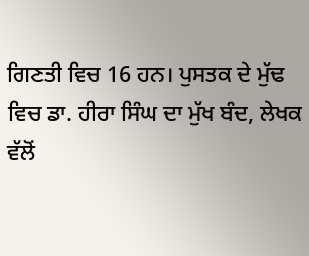ਗਿਣਤੀ ਵਿਚ 16 ਹਨ। ਪੁਸਤਕ ਦੇ ਮੁੱਢ ਵਿਚ ਡਾ. ਹੀਰਾ ਸਿੰਘ ਦਾ ਮੁੱਖ ਬੰਦ, ਲੇਖਕ ਵੱਲੋਂ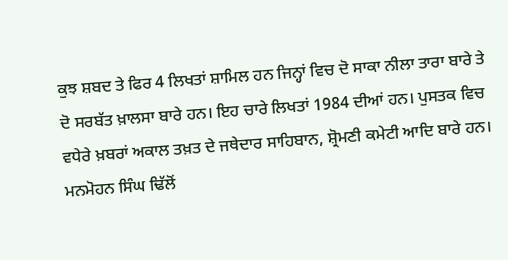ਕੁਝ ਸ਼ਬਦ ਤੇ ਫਿਰ 4 ਲਿਖਤਾਂ ਸ਼ਾਮਿਲ ਹਨ ਜਿਨ੍ਹਾਂ ਵਿਚ ਦੋ ਸਾਕਾ ਨੀਲਾ ਤਾਰਾ ਬਾਰੇ ਤੇ ਦੋ ਸਰਬੱਤ ਖ਼ਾਲਸਾ ਬਾਰੇ ਹਨ। ਇਹ ਚਾਰੇ ਲਿਖਤਾਂ 1984 ਦੀਆਂ ਹਨ। ਪੁਸਤਕ ਵਿਚ ਵਧੇਰੇ ਖ਼ਬਰਾਂ ਅਕਾਲ ਤਖ਼ਤ ਦੇ ਜਥੇਦਾਰ ਸਾਹਿਬਾਨ, ਸ਼੍ਰੋਮਣੀ ਕਮੇਟੀ ਆਦਿ ਬਾਰੇ ਹਨ। ਮਨਮੋਹਨ ਸਿੰਘ ਢਿੱਲੋਂ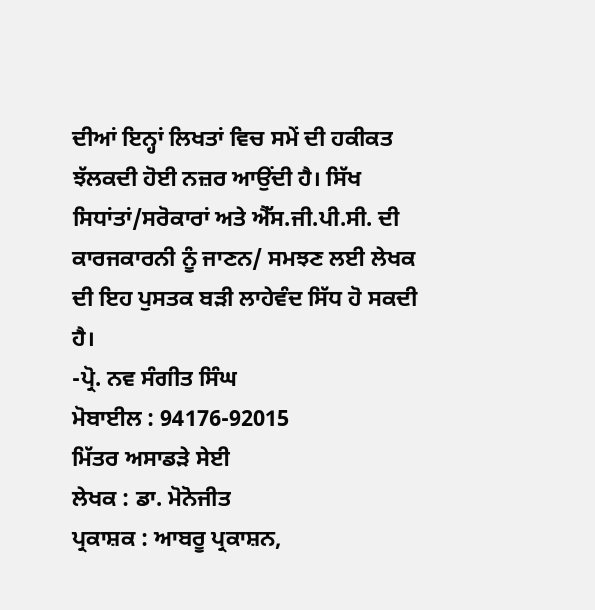ਦੀਆਂ ਇਨ੍ਹਾਂ ਲਿਖਤਾਂ ਵਿਚ ਸਮੇਂ ਦੀ ਹਕੀਕਤ ਝੱਲਕਦੀ ਹੋਈ ਨਜ਼ਰ ਆਉਂਦੀ ਹੈ। ਸਿੱਖ ਸਿਧਾਂਤਾਂ/ਸਰੋਕਾਰਾਂ ਅਤੇ ਐੱਸ.ਜੀ.ਪੀ.ਸੀ. ਦੀ ਕਾਰਜਕਾਰਨੀ ਨੂੰ ਜਾਣਨ/ ਸਮਝਣ ਲਈ ਲੇਖਕ ਦੀ ਇਹ ਪੁਸਤਕ ਬੜੀ ਲਾਹੇਵੰਦ ਸਿੱਧ ਹੋ ਸਕਦੀ ਹੈ।
-ਪ੍ਰੋ. ਨਵ ਸੰਗੀਤ ਸਿੰਘ
ਮੋਬਾਈਲ : 94176-92015
ਮਿੱਤਰ ਅਸਾਡੜੇ ਸੇਈ
ਲੇਖਕ : ਡਾ. ਮੋਨੋਜੀਤ
ਪ੍ਰਕਾਸ਼ਕ : ਆਬਰੂ ਪ੍ਰਕਾਸ਼ਨ,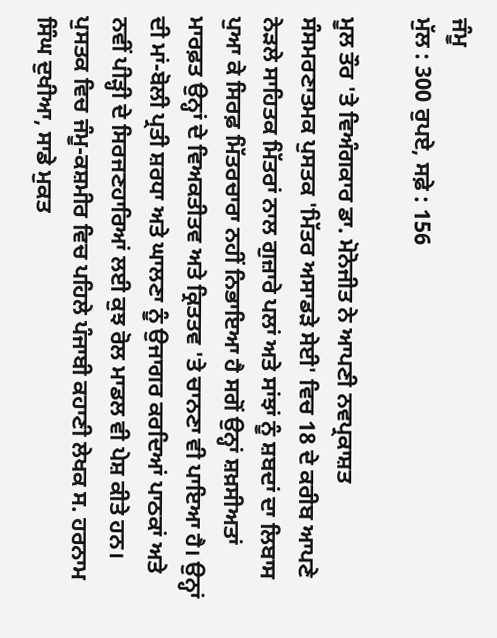ਜੰਮੂ
ਮੁੱਲ : 300 ਰੁਪਏ, ਸਫ਼ੇ : 156

ਮੂਲ ਤੌਰ 'ਤੇ ਵਿਅੰਗਕਾਰ ਡਾ. ਮੋਨੋਜੀਤ ਨੇ ਆਪਣੀ ਨਵਪ੍ਰਕਾਸ਼ਤ ਸੰਸਮਰਣਾਤਮਕ ਪੁਸਤਕ 'ਮਿੱਤਰ ਅਸਾਡੜੇ ਸੇਈ' ਵਿਚ 18 ਦੇ ਕਰੀਬ ਆਪਣੇ ਨੇੜਲੇ ਸਾਹਿਤਕ ਮਿੱਤਰਾਂ ਨਾਲ ਗੁਜ਼ਾਰੇ ਪਲਾਂ ਅਤੇ ਸਾਂਝਾਂ ਨੂੰ ਸ਼ਬਦਾਂ ਦਾ ਲਿਬਾਸ ਪੁਆ ਕੇ ਸਿਰਫ਼ ਮਿੱਤਰਚਾਰਾ ਨਹੀਂ ਨਿਭਾਇਆ ਹੈ ਸਗੋਂ ਉਨ੍ਹਾਂ ਸ਼ਖ਼ਸੀਅਤਾਂ ਮਾਰਫ਼ਤ ਉਨ੍ਹਾਂ ਦੇ ਵਿਅਕਤੀਤਵ ਅਤੇ ਕ੍ਰਿਤਤਵ 'ਤੇ ਚਾਨਣਾ ਵੀ ਪਾਇਆ ਹੈ। ਉਨ੍ਹਾਂ ਦੀ ਮਾਂ-ਬੋਲੀ ਪ੍ਰਤੀ ਸ਼ਰਧਾ ਅਤੇ ਘਾਲਣਾ ਨੂੰ ਉਜਾਗਰ ਕਰਦਿਆਂ ਪਾਠਕਾਂ ਅਤੇ ਨਵੀਂ ਪੀੜ੍ਹੀ ਦੇ ਸਿਰਜਣਹਾਰਿਆਂ ਲਈ ਕੁਝ ਰੋਲ ਮਾਡਲ ਵੀ ਪੇਸ਼ ਕੀਤੇ ਹਨ। ਪੁਸਤਕ ਵਿਚ ਜੰਮੂ-ਕਸ਼ਮੀਰ ਵਿਚ ਪਹਿਲੇ ਪੰਜਾਬੀ ਕਹਾਣੀ ਲੇਖਕ ਸ. ਹਰਨਾਮ ਸਿੰਘ ਦੁਖੀਆ, ਸਾਡੇ ਮੁਕਤ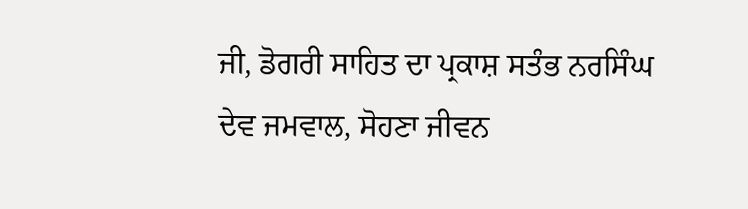ਜੀ, ਡੋਗਰੀ ਸਾਹਿਤ ਦਾ ਪ੍ਰਕਾਸ਼ ਸਤੰਭ ਨਰਸਿੰਘ ਦੇਵ ਜਮਵਾਲ, ਸੋਹਣਾ ਜੀਵਨ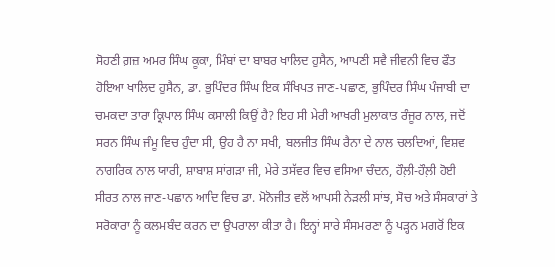ਸੋਹਣੀ ਗ਼ਜ਼ ਅਮਰ ਸਿੰਘ ਕੂਕਾ, ਮਿੰਬਾਂ ਦਾ ਬਾਬਰ ਖਾਲਿਦ ਹੁਸੈਨ, ਆਪਣੀ ਸਵੈ ਜੀਵਨੀ ਵਿਚ ਫੌਤ ਹੋਇਆ ਖਾਲਿਦ ਹੁਸੈਨ, ਡਾ. ਭੁਪਿੰਦਰ ਸਿੰਘ ਇਕ ਸੰਖਿਪਤ ਜਾਣ-ਪਛਾਣ, ਭੁਪਿੰਦਰ ਸਿੰਘ ਪੰਜਾਬੀ ਦਾ ਚਮਕਦਾ ਤਾਰਾ ਕ੍ਰਿਪਾਲ ਸਿੰਘ ਕਸਾਲੀ ਕਿਉਂ ਹੈ? ਇਹ ਸੀ ਮੇਰੀ ਆਖਰੀ ਮੁਲਾਕਾਤ ਰੰਜੂਰ ਨਾਲ, ਜਦੋਂ ਸਰਨ ਸਿੰਘ ਜੰਮੂ ਵਿਚ ਹੁੰਦਾ ਸੀ, ਉਹ ਹੈ ਨਾ ਸਖੀ, ਬਲਜੀਤ ਸਿੰਘ ਰੈਨਾ ਦੇ ਨਾਲ ਚਲਦਿਆਂ, ਵਿਸ਼ਵ ਨਾਗਰਿਕ ਨਾਲ ਯਾਰੀ, ਸ਼ਾਬਾਸ਼ ਸਾਂਗੜਾ ਜੀ, ਮੇਰੇ ਤਸੱਵਰ ਵਿਚ ਵਸਿਆ ਚੰਦਨ, ਹੌਲ਼ੀ-ਹੌਲ਼ੀ ਹੋਈ ਸੀਰਤ ਨਾਲ ਜਾਣ-ਪਛਾਨ ਆਦਿ ਵਿਚ ਡਾ. ਮੋਨੋਜੀਤ ਵਲੋਂ ਆਪਸੀ ਨੇੜਲੀ ਸਾਂਝ, ਸੋਚ ਅਤੇ ਸੰਸਕਾਰਾਂ ਤੇ ਸਰੋਕਾਰਾ ਨੂੰ ਕਲਮਬੰਦ ਕਰਨ ਦਾ ਉਪਰਾਲਾ ਕੀਤਾ ਹੈ। ਇਨ੍ਹਾਂ ਸਾਰੇ ਸੰਸਮਰਣਾ ਨੂੰ ਪੜ੍ਹਨ ਮਗਰੋਂ ਇਕ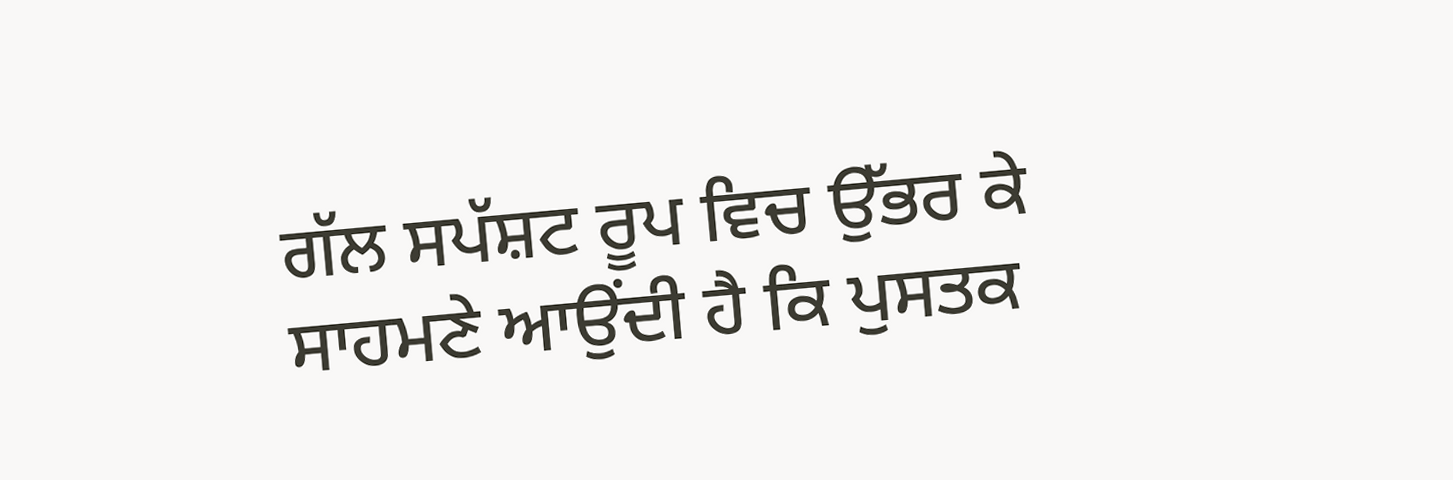ਗੱਲ ਸਪੱਸ਼ਟ ਰੂਪ ਵਿਚ ਉੱਭਰ ਕੇ ਸਾਹਮਣੇ ਆਉਂਦੀ ਹੈ ਕਿ ਪੁਸਤਕ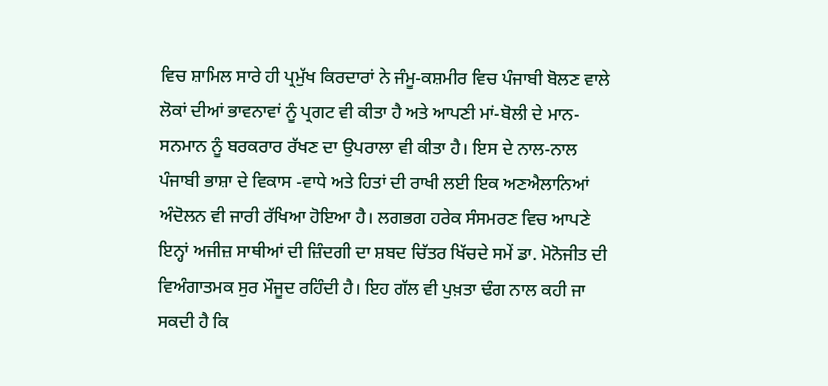ਵਿਚ ਸ਼ਾਮਿਲ ਸਾਰੇ ਹੀ ਪ੍ਰਮੁੱਖ ਕਿਰਦਾਰਾਂ ਨੇ ਜੰਮੂ-ਕਸ਼ਮੀਰ ਵਿਚ ਪੰਜਾਬੀ ਬੋਲਣ ਵਾਲੇ ਲੋਕਾਂ ਦੀਆਂ ਭਾਵਨਾਵਾਂ ਨੂੰ ਪ੍ਰਗਟ ਵੀ ਕੀਤਾ ਹੈ ਅਤੇ ਆਪਣੀ ਮਾਂ-ਬੋਲੀ ਦੇ ਮਾਨ-ਸਨਮਾਨ ਨੂੰ ਬਰਕਰਾਰ ਰੱਖਣ ਦਾ ਉਪਰਾਲਾ ਵੀ ਕੀਤਾ ਹੈ। ਇਸ ਦੇ ਨਾਲ-ਨਾਲ ਪੰਜਾਬੀ ਭਾਸ਼ਾ ਦੇ ਵਿਕਾਸ -ਵਾਧੇ ਅਤੇ ਹਿਤਾਂ ਦੀ ਰਾਖੀ ਲਈ ਇਕ ਅਣਐਲਾਨਿਆਂ ਅੰਦੋਲਨ ਵੀ ਜਾਰੀ ਰੱਖਿਆ ਹੋਇਆ ਹੈ। ਲਗਭਗ ਹਰੇਕ ਸੰਸਮਰਣ ਵਿਚ ਆਪਣੇ ਇਨ੍ਹਾਂ ਅਜੀਜ਼ ਸਾਥੀਆਂ ਦੀ ਜ਼ਿੰਦਗੀ ਦਾ ਸ਼ਬਦ ਚਿੱਤਰ ਖਿੱਚਦੇ ਸਮੇਂ ਡਾ. ਮੋਨੋਜੀਤ ਦੀ ਵਿਅੰਗਾਤਮਕ ਸੁਰ ਮੌਜੂਦ ਰਹਿੰਦੀ ਹੈ। ਇਹ ਗੱਲ ਵੀ ਪੁਖ਼ਤਾ ਢੰਗ ਨਾਲ ਕਹੀ ਜਾ ਸਕਦੀ ਹੈ ਕਿ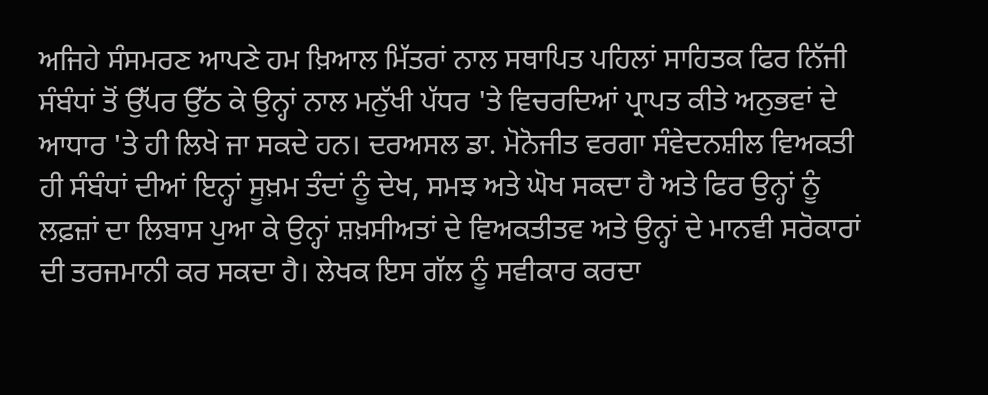ਅਜਿਹੇ ਸੰਸਮਰਣ ਆਪਣੇ ਹਮ ਖ਼ਿਆਲ ਮਿੱਤਰਾਂ ਨਾਲ ਸਥਾਪਿਤ ਪਹਿਲਾਂ ਸਾਹਿਤਕ ਫਿਰ ਨਿੱਜੀ ਸੰਬੰਧਾਂ ਤੋਂ ਉੱਪਰ ਉੱਠ ਕੇ ਉਨ੍ਹਾਂ ਨਾਲ ਮਨੁੱਖੀ ਪੱਧਰ 'ਤੇ ਵਿਚਰਦਿਆਂ ਪ੍ਰਾਪਤ ਕੀਤੇ ਅਨੁਭਵਾਂ ਦੇ ਆਧਾਰ 'ਤੇ ਹੀ ਲਿਖੇ ਜਾ ਸਕਦੇ ਹਨ। ਦਰਅਸਲ ਡਾ. ਮੋਨੋਜੀਤ ਵਰਗਾ ਸੰਵੇਦਨਸ਼ੀਲ ਵਿਅਕਤੀ ਹੀ ਸੰਬੰਧਾਂ ਦੀਆਂ ਇਨ੍ਹਾਂ ਸੂਖ਼ਮ ਤੰਦਾਂ ਨੂੰ ਦੇਖ, ਸਮਝ ਅਤੇ ਘੋਖ ਸਕਦਾ ਹੈ ਅਤੇ ਫਿਰ ਉਨ੍ਹਾਂ ਨੂੰ ਲਫ਼ਜ਼ਾਂ ਦਾ ਲਿਬਾਸ ਪੁਆ ਕੇ ਉਨ੍ਹਾਂ ਸ਼ਖ਼ਸੀਅਤਾਂ ਦੇ ਵਿਅਕਤੀਤਵ ਅਤੇ ਉਨ੍ਹਾਂ ਦੇ ਮਾਨਵੀ ਸਰੋਕਾਰਾਂ ਦੀ ਤਰਜਮਾਨੀ ਕਰ ਸਕਦਾ ਹੈ। ਲੇਖਕ ਇਸ ਗੱਲ ਨੂੰ ਸਵੀਕਾਰ ਕਰਦਾ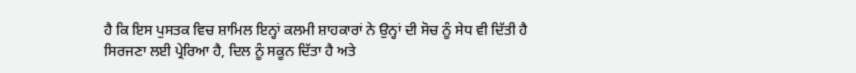ਹੈ ਕਿ ਇਸ ਪੁਸਤਕ ਵਿਚ ਸ਼ਾਮਿਲ ਇਨ੍ਹਾਂ ਕਲਮੀ ਸ਼ਾਹਕਾਰਾਂ ਨੇ ਉਨ੍ਹਾਂ ਦੀ ਸੋਚ ਨੂੰ ਸੇਧ ਵੀ ਦਿੱਤੀ ਹੈ ਸਿਰਜਣਾ ਲਈ ਪ੍ਰੇਰਿਆ ਹੈ, ਦਿਲ ਨੂੰ ਸਕੂਨ ਦਿੱਤਾ ਹੈ ਅਤੇ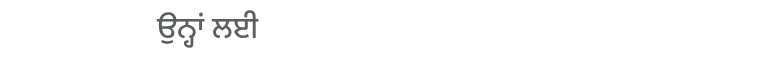ਉਨ੍ਹਾਂ ਲਈ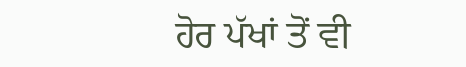ਹੋਰ ਪੱਖਾਂ ਤੋਂ ਵੀ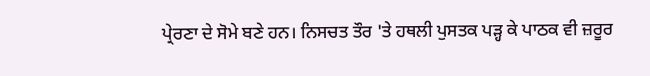ਪ੍ਰੇਰਣਾ ਦੇ ਸੋਮੇ ਬਣੇ ਹਨ। ਨਿਸਚਤ ਤੌਰ 'ਤੇ ਹਥਲੀ ਪੁਸਤਕ ਪੜ੍ਹ ਕੇ ਪਾਠਕ ਵੀ ਜ਼ਰੂਰ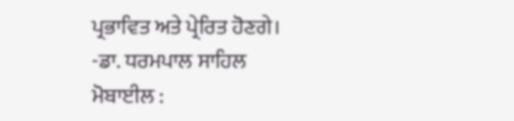ਪ੍ਰਭਾਵਿਤ ਅਤੇ ਪ੍ਰੇਰਿਤ ਹੋਣਗੇ।
-ਡਾ. ਧਰਮਪਾਲ ਸਾਹਿਲ
ਮੋਬਾਈਲ :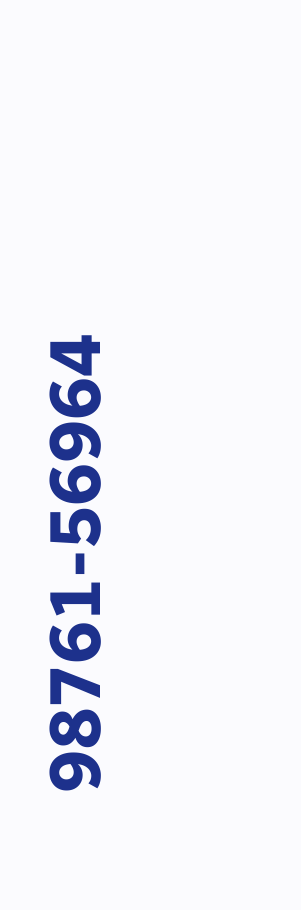98761-56964